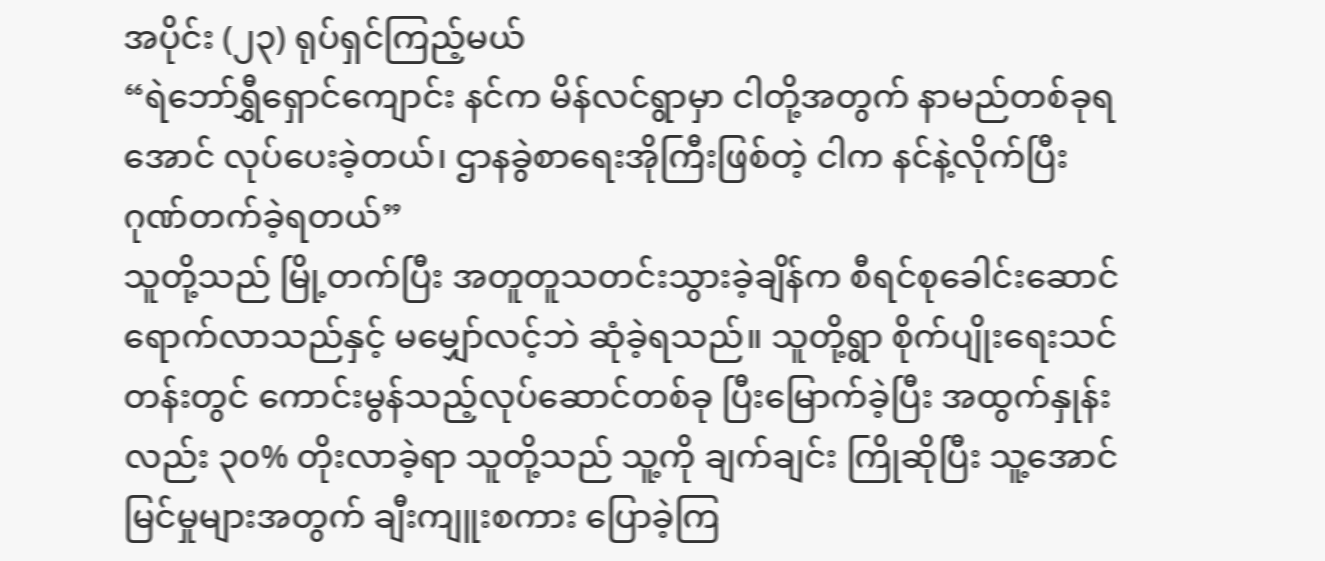အပိုင်း (၂၃) ရုပ်ရှင်ကြည့်မယ်
“ရဲဘော်ရွှီရှောင်ကျောင်း နင်က မိန်လင်ရွာမှာ ငါတို့အတွက် နာမည်တစ်ခုရအောင် လုပ်ပေးခဲ့တယ်၊ ဌာနခွဲစာရေးအိုကြီးဖြစ်တဲ့ ငါက နင်နဲ့လိုက်ပြီး ဂုဏ်တက်ခဲ့ရတယ်”
သူတို့သည် မြို့တက်ပြီး အတူတူသတင်းသွားခဲ့ချိန်က စီရင်စုခေါင်းဆောင်ရောက်လာသည်နှင့် မမျှော်လင့်ဘဲ ဆုံခဲ့ရသည်။ သူတို့ရွာ စိုက်ပျိုးရေးသင်တန်းတွင် ကောင်းမွန်သည့်လုပ်ဆောင်တစ်ခု ပြီးမြောက်ခဲ့ပြီး အထွက်နှုန်းလည်း ၃၀% တိုးလာခဲ့ရာ သူတို့သည် သူ့ကို ချက်ချင်း ကြိုဆိုပြီး သူ့အောင်မြင်မှုများအတွက် ချီးကျူးစကား ပြောခဲ့ကြ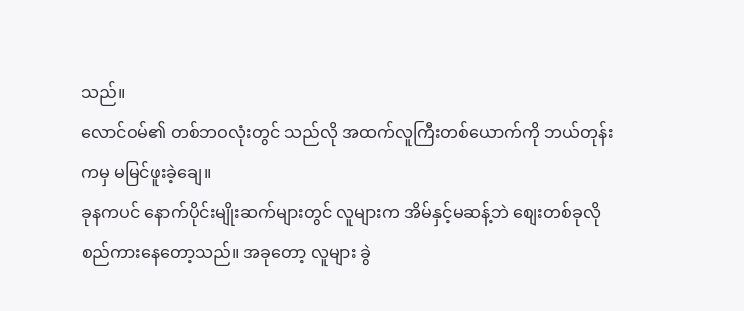သည်။
လောင်ဝမ်၏ တစ်ဘဝလုံးတွင် သည်လို အထက်လူကြီးတစ်ယောက်ကို ဘယ်တုန်းကမှ မမြင်ဖူးခဲ့ချေ။
ခုနကပင် နောက်ပိုင်းမျိုးဆက်များတွင် လူများက အိမ်နှင့်မဆန့်ဘဲ စျေးတစ်ခုလို စည်ကားနေတော့သည်။ အခုတော့ လူများ ခွဲ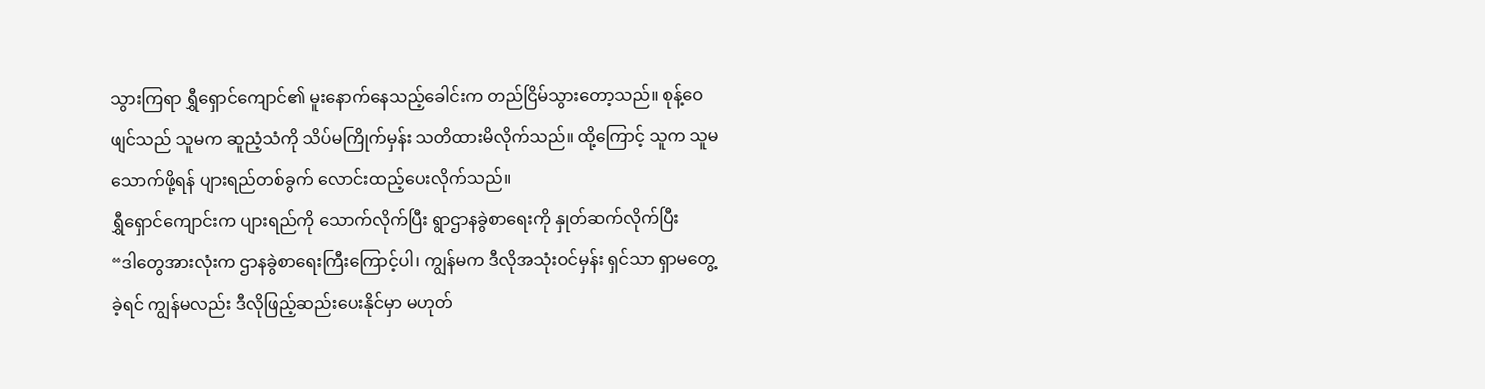သွားကြရာ ရွှီရှောင်ကျောင်၏ မူးနောက်နေသည့်ခေါင်းက တည်ငြိမ်သွားတော့သည်။ စုန့်ဝေဖျင်သည် သူမက ဆူညံ့သံကို သိပ်မကြိုက်မှန်း သတိထားမိလိုက်သည်။ ထို့ကြောင့် သူက သူမသောက်ဖို့ရန် ပျားရည်တစ်ခွက် လောင်းထည့်ပေးလိုက်သည်။
ရွှီရှောင်ကျောင်းက ပျားရည်ကို သောက်လိုက်ပြီး ရွာဌာနခွဲစာရေးကို နှုတ်ဆက်လိုက်ပြီး
“ဒါတွေအားလုံးက ဌာနခွဲစာရေးကြီးကြောင့်ပါ၊ ကျွန်မက ဒီလိုအသုံးဝင်မှန်း ရှင်သာ ရှာမတွေ့ခဲ့ရင် ကျွန်မလည်း ဒီလိုဖြည့်ဆည်းပေးနိုင်မှာ မဟုတ်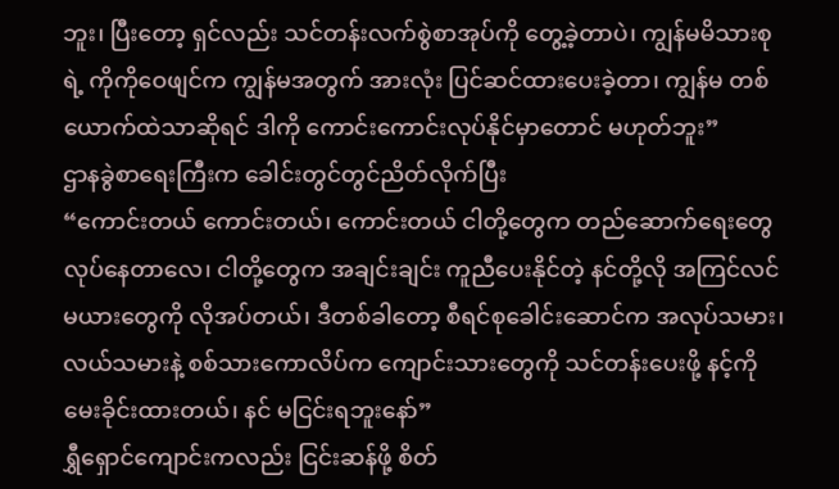ဘူး၊ ပြီးတော့ ရှင်လည်း သင်တန်းလက်စွဲစာအုပ်ကို တွေ့ခဲ့တာပဲ၊ ကျွန်မမိသားစုရဲ့ ကိုကိုဝေဖျင်က ကျွန်မအတွက် အားလုံး ပြင်ဆင်ထားပေးခဲ့တာ၊ ကျွန်မ တစ်ယောက်ထဲသာဆိုရင် ဒါကို ကောင်းကောင်းလုပ်နိုင်မှာတောင် မဟုတ်ဘူး”
ဌာနခွဲစာရေးကြီးက ခေါင်းတွင်တွင်ညိတ်လိုက်ပြီး
“ကောင်းတယ် ကောင်းတယ်၊ ကောင်းတယ် ငါတို့တွေက တည်ဆောက်ရေးတွေ လုပ်နေတာလေ၊ ငါတို့တွေက အချင်းချင်း ကူညီပေးနိုင်တဲ့ နင်တို့လို အကြင်လင်မယားတွေကို လိုအပ်တယ်၊ ဒီတစ်ခါတော့ စီရင်စုခေါင်းဆောင်က အလုပ်သမား၊ လယ်သမားနဲ့ စစ်သားကောလိပ်က ကျောင်းသားတွေကို သင်တန်းပေးဖို့ နင့်ကို မေးခိုင်းထားတယ်၊ နင် မငြင်းရဘူးနော်”
ရွှီရှောင်ကျောင်းကလည်း ငြင်းဆန်ဖို့ စိတ်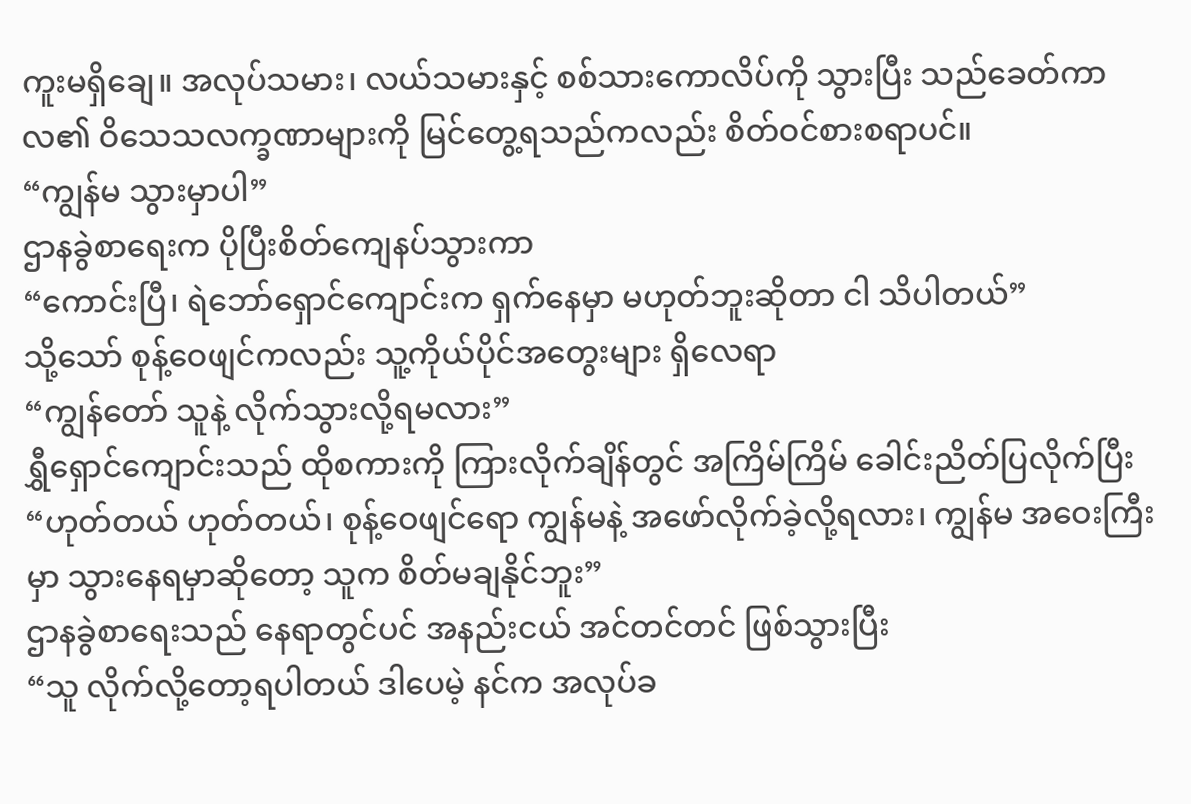ကူးမရှိချေ။ အလုပ်သမား၊ လယ်သမားနှင့် စစ်သားကောလိပ်ကို သွားပြီး သည်ခေတ်ကာလ၏ ဝိသေသလက္ခဏာများကို မြင်တွေ့ရသည်ကလည်း စိတ်ဝင်စားစရာပင်။
“ကျွန်မ သွားမှာပါ”
ဌာနခွဲစာရေးက ပိုပြီးစိတ်ကျေနပ်သွားကာ
“ကောင်းပြီ၊ ရဲဘော်ရှောင်ကျောင်းက ရှက်နေမှာ မဟုတ်ဘူးဆိုတာ ငါ သိပါတယ်”
သို့သော် စုန့်ဝေဖျင်ကလည်း သူ့ကိုယ်ပိုင်အတွေးများ ရှိလေရာ
“ကျွန်တော် သူနဲ့ လိုက်သွားလို့ရမလား”
ရွှီရှောင်ကျောင်းသည် ထိုစကားကို ကြားလိုက်ချိန်တွင် အကြိမ်ကြိမ် ခေါင်းညိတ်ပြလိုက်ပြီး
“ဟုတ်တယ် ဟုတ်တယ်၊ စုန့်ဝေဖျင်ရော ကျွန်မနဲ့ အဖော်လိုက်ခဲ့လို့ရလား၊ ကျွန်မ အဝေးကြီးမှာ သွားနေရမှာဆိုတော့ သူက စိတ်မချနိုင်ဘူး”
ဌာနခွဲစာရေးသည် နေရာတွင်ပင် အနည်းငယ် အင်တင်တင် ဖြစ်သွားပြီး
“သူ လိုက်လို့တော့ရပါတယ် ဒါပေမဲ့ နင်က အလုပ်ခ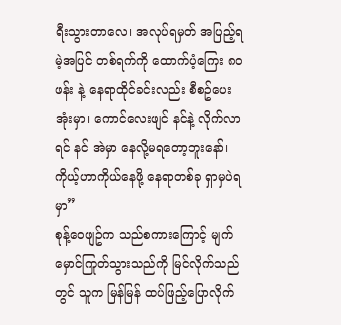ရီးသွားတာလေ၊ အလုပ်ရမှတ် အပြည့်ရမဲ့အပြင် တစ်ရက်ကို ထောက်ပံ့ကြေး ၈၀ဖန်း နဲ့ နေရာထိုင်ခင်းလည်း စီစဥ်ပေးအုံးမှာ၊ ကောင်လေးဖျင် နင်နဲ့ လိုက်လာရင် နင် အဲမှာ နေလို့မရတော့ဘူးနော်၊ ကိုယ့်ဟာကိုယ်နေဖို့ နေရာတစ်ခု ရှာမှပဲရမှာ”
စုန့်ဝေဖျဥ်က သည်စကားကြောင့် မျက်မှောင်ကြုတ်သွားသည်ကို မြင်လိုက်သည်တွင် သူက မြန်မြန် ထပ်ဖြည့်ပြောလိုက်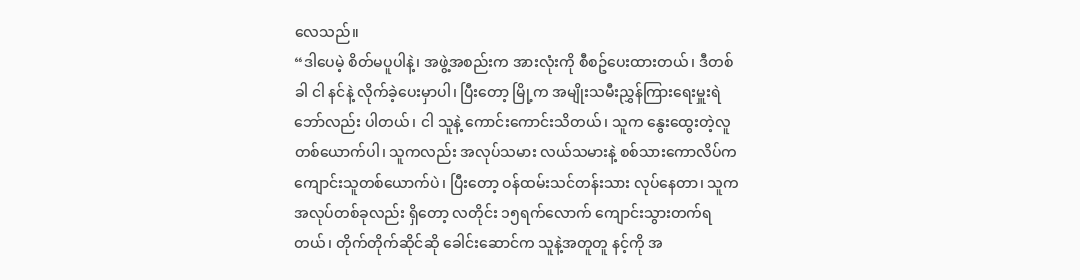လေသည်။
“ဒါပေမဲ့ စိတ်မပူပါနဲ့၊ အဖွဲ့အစည်းက အားလုံးကို စီစဥ်ပေးထားတယ်၊ ဒီတစ်ခါ ငါ နင်နဲ့ လိုက်ခဲ့ပေးမှာပါ၊ ပြီးတော့ မြို့က အမျိုးသမီးညွှန်ကြားရေးမှူးရဲဘော်လည်း ပါတယ်၊ ငါ သူနဲ့ ကောင်းကောင်းသိတယ်၊ သူက နွေးထွေးတဲ့လူတစ်ယောက်ပါ၊ သူကလည်း အလုပ်သမား လယ်သမားနဲ့ စစ်သားကောလိပ်က ကျောင်းသူတစ်ယောက်ပဲ၊ ပြီးတော့ ဝန်ထမ်းသင်တန်းသား လုပ်နေတာ၊ သူက အလုပ်တစ်ခုလည်း ရှိတော့ လတိုင်း ၁၅ရက်လောက် ကျောင်းသွားတက်ရတယ်၊ တိုက်တိုက်ဆိုင်ဆို ခေါင်းဆောင်က သူနဲ့အတူတူ နင့်ကို အ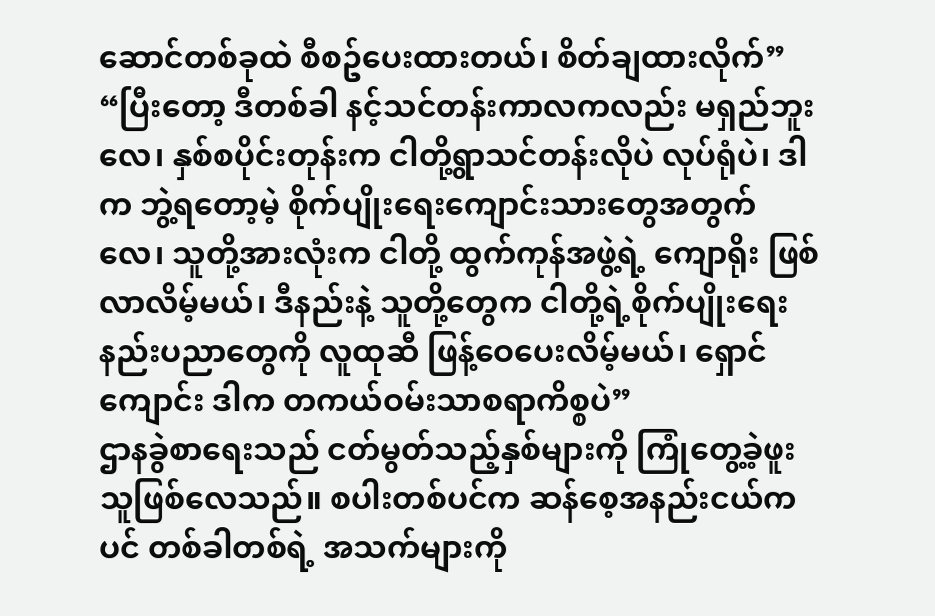ဆောင်တစ်ခုထဲ စီစဥ်ပေးထားတယ်၊ စိတ်ချထားလိုက်”
“ပြီးတော့ ဒီတစ်ခါ နင့်သင်တန်းကာလကလည်း မရှည်ဘူးလေ၊ နှစ်စပိုင်းတုန်းက ငါတို့ရွာသင်တန်းလိုပဲ လုပ်ရုံပဲ၊ ဒါက ဘွဲ့ရတော့မဲ့ စိုက်ပျိုးရေးကျောင်းသားတွေအတွက်လေ၊ သူတို့အားလုံးက ငါတို့ ထွက်ကုန်အဖွဲ့ရဲ့ ကျောရိုး ဖြစ်လာလိမ့်မယ်၊ ဒီနည်းနဲ့ သူတို့တွေက ငါတို့ရဲ့စိုက်ပျိုးရေးနည်းပညာတွေကို လူထုဆီ ဖြန့်ဝေပေးလိမ့်မယ်၊ ရှောင်ကျောင်း ဒါက တကယ်ဝမ်းသာစရာကိစ္စပဲ”
ဌာနခွဲစာရေးသည် ငတ်မွတ်သည့်နှစ်များကို ကြုံတွေ့ခဲ့ဖူးသူဖြစ်လေသည်။ စပါးတစ်ပင်က ဆန်စေ့အနည်းငယ်ကပင် တစ်ခါတစ်ရဲ့ အသက်များကို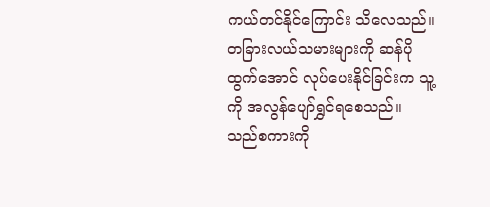ကယ်တင်နိုင်ကြောင်း သိလေသည်။ တခြားလယ်သမားများကို ဆန်ပိုထွက်အောင် လုပ်ပေးနိုင်ခြင်းက သူ့ကို အလွန်ပျော်ရွှင်ရစေသည်။
သည်စကားကို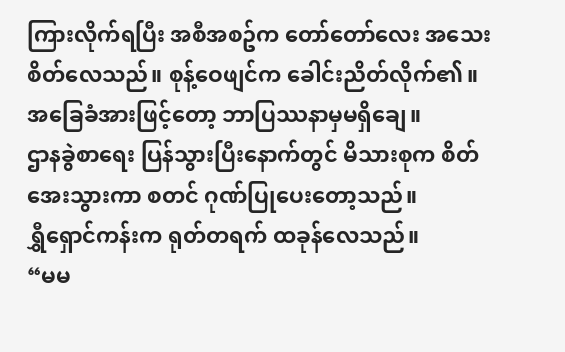ကြားလိုက်ရပြီး အစီအစဥ်က တော်တော်လေး အသေးစိတ်လေသည်။ စုန့်ဝေဖျင်က ခေါင်းညိတ်လိုက်၏။ အခြေခံအားဖြင့်တော့ ဘာပြဿနာမှမရှိချေ။
ဌာနခွဲစာရေး ပြန်သွားပြီးနောက်တွင် မိသားစုက စိတ်အေးသွားကာ စတင် ဂုဏ်ပြုပေးတော့သည်။
ရွှီရှောင်ကန်းက ရုတ်တရက် ထခုန်လေသည်။
“မမ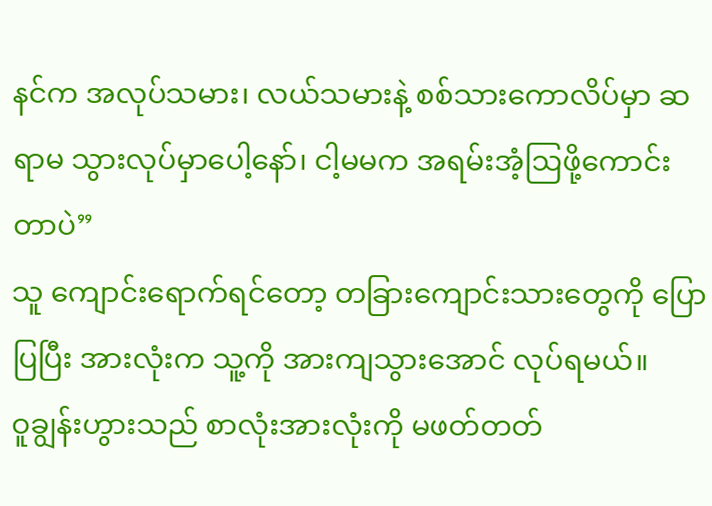နင်က အလုပ်သမား၊ လယ်သမားနဲ့ စစ်သားကောလိပ်မှာ ဆရာမ သွားလုပ်မှာပေါ့နော်၊ ငါ့မမက အရမ်းအံ့ဩဖို့ကောင်းတာပဲ”
သူ ကျောင်းရောက်ရင်တော့ တခြားကျောင်းသားတွေကို ပြောပြပြီး အားလုံးက သူ့ကို အားကျသွားအောင် လုပ်ရမယ်။
ဝူချွန်းဟွားသည် စာလုံးအားလုံးကို မဖတ်တတ်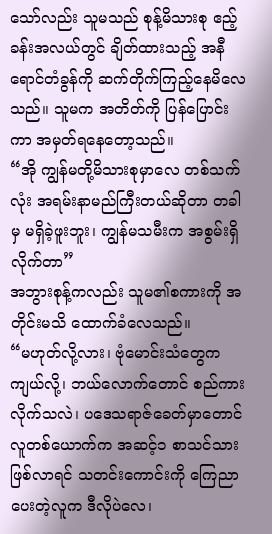သော်လည်း သူမသည် စုန့်မိသားစု ဧည့်ခန်းအလယ်တွင် ချိတ်ထားသည့် အနီရောင်တံခွန်ကို ဆက်တိုက်ကြည့်နေမိလေသည်။ သူမက အတိတ်ကို ပြန်ပြောင်းကာ အမှတ်ရနေတော့သည်။
“အို ကျွန်မတို့မိသားစုမှာလေ တစ်သက်လုံး အရမ်းနာမည်ကြီးတယ်ဆိုတာ တခါမှ မရှိခဲ့ဖူးဘူး၊ ကျွန်မသမီးက အစွမ်းရှိလိုက်တာ”
အဘွားစုန့်ကလည်း သူမ၏စကားကို အတိုင်းမသိ ထောက်ခံလေသည်။
“မဟုတ်လို့လား၊ ဗုံမောင်းသံတွေက ကျယ်လို့၊ ဘယ်လောက်တောင် စည်ကားလိုက်သလဲ၊ ပဒေသရာဇ်ခေတ်မှာတောင် လူတစ်ယောက်က အဆင့်၁ စာသင်သားဖြစ်လာရင် သတင်းကောင်းကို ကြေညာပေးတဲ့လူက ဒီလိုပဲလေ၊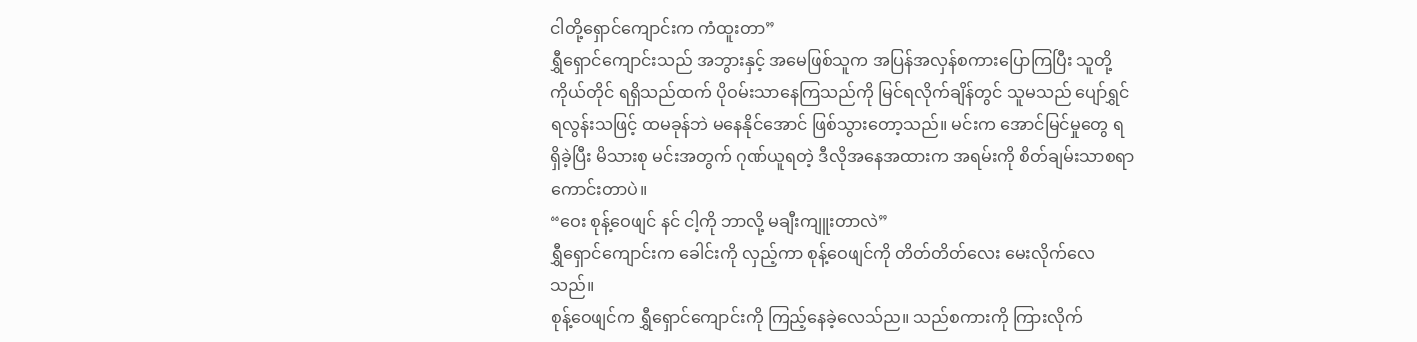ငါတို့ရှောင်ကျောင်းက ကံထူးတာ”
ရွှီရှောင်ကျောင်းသည် အဘွားနှင့် အမေဖြစ်သူက အပြန်အလှန်စကားပြောကြပြီး သူတို့ကိုယ်တိုင် ရရှိသည်ထက် ပိုဝမ်းသာနေကြသည်ကို မြင်ရလိုက်ချိန်တွင် သူမသည် ပျော်ရွှင်ရလွန်းသဖြင့် ထမခုန်ဘဲ မနေနိုင်အောင် ဖြစ်သွားတော့သည်။ မင်းက အောင်မြင်မှုတွေ ရရှိခဲ့ပြီး မိသားစု မင်းအတွက် ဂုဏ်ယူရတဲ့ ဒီလိုအနေအထားက အရမ်းကို စိတ်ချမ်းသာစရာကောင်းတာပဲ။
“ဝေး စုန့်ဝေဖျင် နင် ငါ့ကို ဘာလို့ မချီးကျူးတာလဲ”
ရွှီရှောင်ကျောင်းက ခေါင်းကို လှည့်ကာ စုန့်ဝေဖျင်ကို တိတ်တိတ်လေး မေးလိုက်လေသည်။
စုန့်ဝေဖျင်က ရွှီရှောင်ကျောင်းကို ကြည့်နေခဲ့လေသ်ည။ သည်စကားကို ကြားလိုက်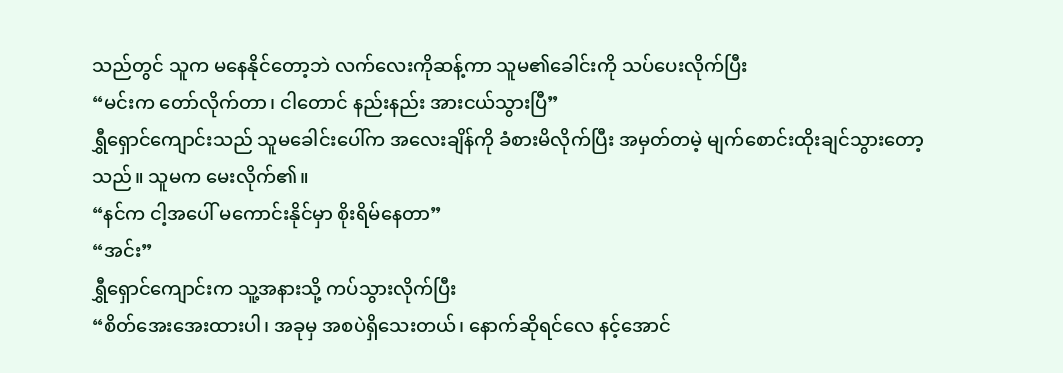သည်တွင် သူက မနေနိုင်တော့ဘဲ လက်လေးကိုဆန့်ကာ သူမ၏ခေါင်းကို သပ်ပေးလိုက်ပြီး
“မင်းက တော်လိုက်တာ၊ ငါတောင် နည်းနည်း အားငယ်သွားပြီ”
ရွှီရှောင်ကျောင်းသည် သူမခေါင်းပေါ်က အလေးချိန်ကို ခံစားမိလိုက်ပြီး အမှတ်တမဲ့ မျက်စောင်းထိုးချင်သွားတော့သည်။ သူမက မေးလိုက်၏။
“နင်က ငါ့အပေါ် မကောင်းနိုင်မှာ စိုးရိမ်နေတာ”
“အင်း”
ရွှီရှောင်ကျောင်းက သူ့အနားသို့ ကပ်သွားလိုက်ပြီး
“စိတ်အေးအေးထားပါ၊ အခုမှ အစပဲရှိသေးတယ်၊ နောက်ဆိုရင်လေ နင့်အောင်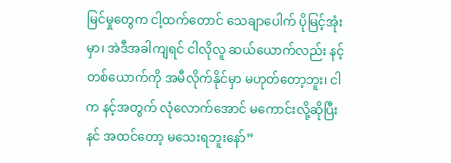မြင်မှုတွေက ငါ့ထက်တောင် သေချာပေါက် ပိုမြင့်အုံးမှာ၊ အဲဒီအခါကျရင် ငါလိုလူ ဆယ်ယောက်လည်း နင့်တစ်ယောက်ကို အမီလိုက်နိုင်မှာ မဟုတ်တော့ဘူး၊ ငါက နင့်အတွက် လုံလောက်အောင် မကောင်းလို့ဆိုပြီး နင် အထင်တော့ မသေးရဘူးနော်”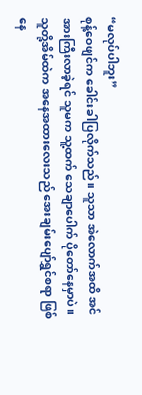“မလုပ်ပါဘူး”
စုန့်ဝေဖျင်က ခေါင်းခါပြလိုက်သည်။ သူသာ အဲလောက်အထိ အင်အားကြီးလာခဲ့ရင် သူမက သူ့ထက် သေချာပေါက် ပိုတော်နေမှာပဲ။
သူတို့အိမ်ထဲက အနေအထားလေးသည် အေးချမ်းပျော်ရွှင်စရာ ဖြစ်နေ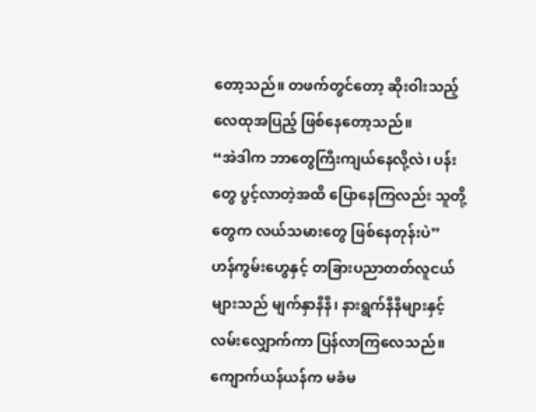တော့သည်။ တဖက်တွင်တော့ ဆိုးဝါးသည့်လေထုအပြည့် ဖြစ်နေတော့သည်။
“အဲဒါက ဘာတွေကြီးကျယ်နေလို့လဲ၊ ပန်းတွေ ပွင့်လာတဲ့အထိ ပြောနေကြလည်း သူတို့တွေက လယ်သမားတွေ ဖြစ်နေတုန်းပဲ”
ဟန်ကွမ်းဟွေနှင့် တခြားပညာတတ်လူငယ်များသည် မျက်နှာနီနီ၊ နားရွက်နီနီများနှင့် လမ်းလျှောက်ကာ ပြန်လာကြလေသည်။ ကျောက်ယန်ယန်က မခံမ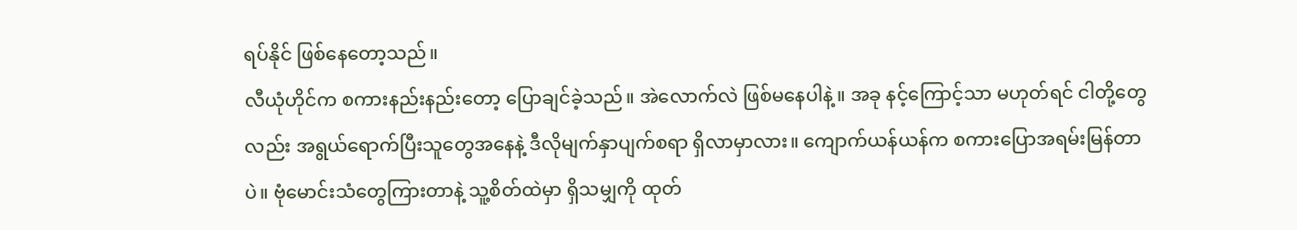ရပ်နိုင် ဖြစ်နေတော့သည်။
လီယုံဟိုင်က စကားနည်းနည်းတော့ ပြောချင်ခဲ့သည်။ အဲလောက်လဲ ဖြစ်မနေပါနဲ့။ အခု နင့်ကြောင့်သာ မဟုတ်ရင် ငါတို့တွေလည်း အရွယ်ရောက်ပြီးသူတွေအနေနဲ့ ဒီလိုမျက်နှာပျက်စရာ ရှိလာမှာလား။ ကျောက်ယန်ယန်က စကားပြောအရမ်းမြန်တာပဲ။ ဗုံမောင်းသံတွေကြားတာနဲ့ သူ့စိတ်ထဲမှာ ရှိသမျှကို ထုတ်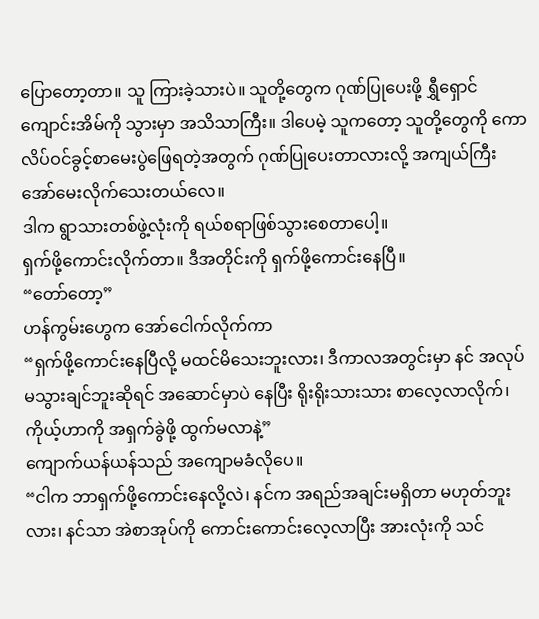ပြောတော့တာ။ သူ ကြားခဲ့သားပဲ။ သူတို့တွေက ဂုဏ်ပြုပေးဖို့ ရွှီရှောင်ကျောင်းအိမ်ကို သွားမှာ အသိသာကြီး။ ဒါပေမဲ့ သူကတော့ သူတို့တွေကို ကောလိပ်ဝင်ခွင့်စာမေးပွဲဖြေရတဲ့အတွက် ဂုဏ်ပြုပေးတာလားလို့ အကျယ်ကြီး အော်မေးလိုက်သေးတယ်လေ။
ဒါက ရွာသားတစ်ဖွဲ့လုံးကို ရယ်စရာဖြစ်သွားစေတာပေါ့။
ရှက်ဖို့ကောင်းလိုက်တာ။ ဒီအတိုင်းကို ရှက်ဖို့ကောင်းနေပြီ။
“တော်တော့”
ဟန်ကွမ်းဟွေက အော်ငေါက်လိုက်ကာ
“ရှက်ဖို့ကောင်းနေပြီလို့ မထင်မိသေးဘူးလား၊ ဒီကာလအတွင်းမှာ နင် အလုပ်မသွားချင်ဘူးဆိုရင် အဆောင်မှာပဲ နေပြီး ရိုးရိုးသားသား စာလေ့လာလိုက်၊ ကိုယ့်ဟာကို အရှက်ခွဲဖို့ ထွက်မလာနဲ့”
ကျောက်ယန်ယန်သည် အကျောမခံလိုပေ။
“ငါက ဘာရှက်ဖို့ကောင်းနေလို့လဲ၊ နင်က အရည်အချင်းမရှိတာ မဟုတ်ဘူးလား၊ နင်သာ အဲစာအုပ်ကို ကောင်းကောင်းလေ့လာပြီး အားလုံးကို သင်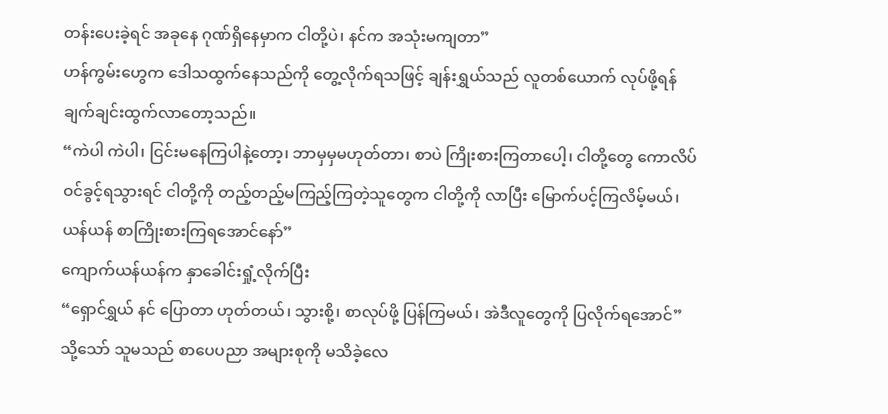တန်းပေးခဲ့ရင် အခုနေ ဂုဏ်ရှိနေမှာက ငါတို့ပဲ၊ နင်က အသုံးမကျတာ”
ဟန်ကွမ်းဟွေက ဒေါသထွက်နေသည်ကို တွေ့လိုက်ရသဖြင့် ချန်းရွှယ်သည် လူတစ်ယောက် လုပ်ဖို့ရန် ချက်ချင်းထွက်လာတော့သည်။
“ကဲပါ ကဲပါ၊ ငြင်းမနေကြပါနဲ့တော့၊ ဘာမှမှမဟုတ်တာ၊ စာပဲ ကြိုးစားကြတာပေါ့၊ ငါတို့တွေ ကောလိပ်ဝင်ခွင့်ရသွားရင် ငါတို့ကို တည့်တည့်မကြည့်ကြတဲ့သူတွေက ငါတို့ကို လာပြီး မြောက်ပင့်ကြလိမ့်မယ်၊ ယန်ယန် စာကြိုးစားကြရအောင်နော်”
ကျောက်ယန်ယန်က နှာခေါင်းရှုံ့လိုက်ပြီး
“ရှောင်ရွှယ် နင် ပြောတာ ဟုတ်တယ်၊ သွားစို့၊ စာလုပ်ဖို့ ပြန်ကြမယ်၊ အဲဒီလူတွေကို ပြလိုက်ရအောင်”
သို့သော် သူမသည် စာပေပညာ အများစုကို မသိခဲ့လေ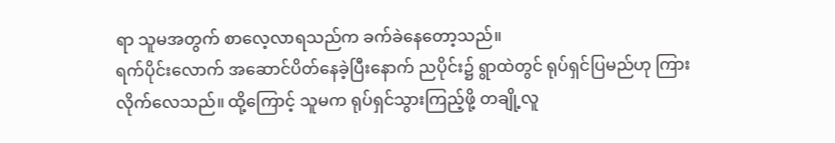ရာ သူမအတွက် စာလေ့လာရသည်က ခက်ခဲနေတော့သည်။
ရက်ပိုင်းလောက် အဆောင်ပိတ်နေခဲ့ပြီးနောက် ညပိုင်း၌ ရွာထဲတွင် ရုပ်ရှင်ပြမည်ဟု ကြားလိုက်လေသည်။ ထို့ကြောင့် သူမက ရုပ်ရှင်သွားကြည့်ဖို့ တချို့လူ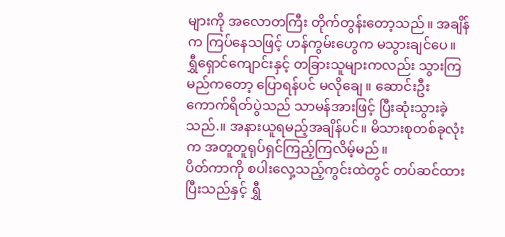များကို အလောတကြီး တိုက်တွန်းတော့သည်။ အချိန်က ကြပ်နေသဖြင့် ဟန်ကွမ်းဟွေက မသွားချင်ပေ။
ရွှီရှောင်ကျောင်းနှင့် တခြားသူများကလည်း သွားကြမည်ကတော့ ပြောရန်ပင် မလိုချေ။ ဆောင်းဦးကောက်ရိတ်ပွဲသည် သာမန်အားဖြင့် ပြီးဆုံးသွားခဲ့သည်.။ အနားယူရမည့်အချိန်ပင်။ မိသားစုတစ်ခုလုံးက အတူတူရုပ်ရှင်ကြည့်ကြလိမ့်မည်။
ပိတ်ကာကို စပါးလှေ့သည့်ကွင်းထဲတွင် တပ်ဆင်ထားပြီးသည်နှင့် ရွှီ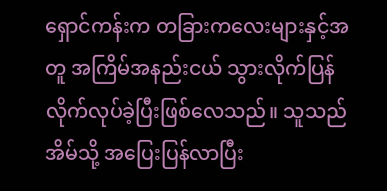ရှောင်ကန်းက တခြားကလေးများနှင့်အတူ အကြိမ်အနည်းငယ် သွားလိုက်ပြန်လိုက်လုပ်ခဲ့ပြီးဖြစ်လေသည်။ သူသည် အိမ်သို့ အပြေးပြန်လာပြီး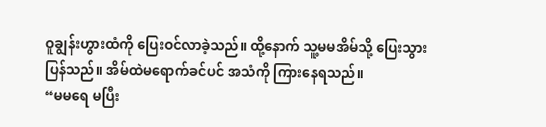ဝူချွန်းဟွားထံကို ပြေးဝင်လာခဲ့သည်။ ထို့နောက် သူ့မမအိမ်သို့ ပြေးသွားပြန်သည်။ အိမ်ထဲမရောက်ခင်ပင် အသံကို ကြားနေရသည်။
“မမရေ မပြီး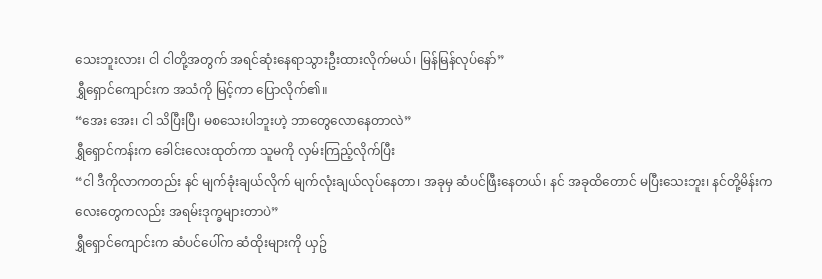သေးဘူးလား၊ ငါ ငါတို့အတွက် အရင်ဆုံးနေရာသွားဦးထားလိုက်မယ်၊ မြန်မြန်လုပ်နော်”
ရွှီရှောင်ကျောင်းက အသံကို မြင့်ကာ ပြောလိုက်၏။
“အေး အေး၊ ငါ သိပြီးပြီ၊ မစသေးပါဘူးဟဲ့ ဘာတွေလောနေတာလဲ”
ရွှီရှောင်ကန်းက ခေါင်းလေးထုတ်ကာ သူမကို လှမ်းကြည့်လိုက်ပြီး
“ငါ ဒီကိုလာကတည်း နင် မျက်ခုံးချယ်လိုက် မျက်လုံးချယ်လုပ်နေတာ၊ အခုမှ ဆံပင်ဖြီးနေတယ်၊ နင် အခုထိတောင် မပြီးသေးဘူး၊ နင်တို့မိန်းကလေးတွေကလည်း အရမ်းဒုက္ခများတာပဲ”
ရွှီရှောင်ကျောင်းက ဆံပင်ပေါ်က ဆံထိုးများကို ယှဥ်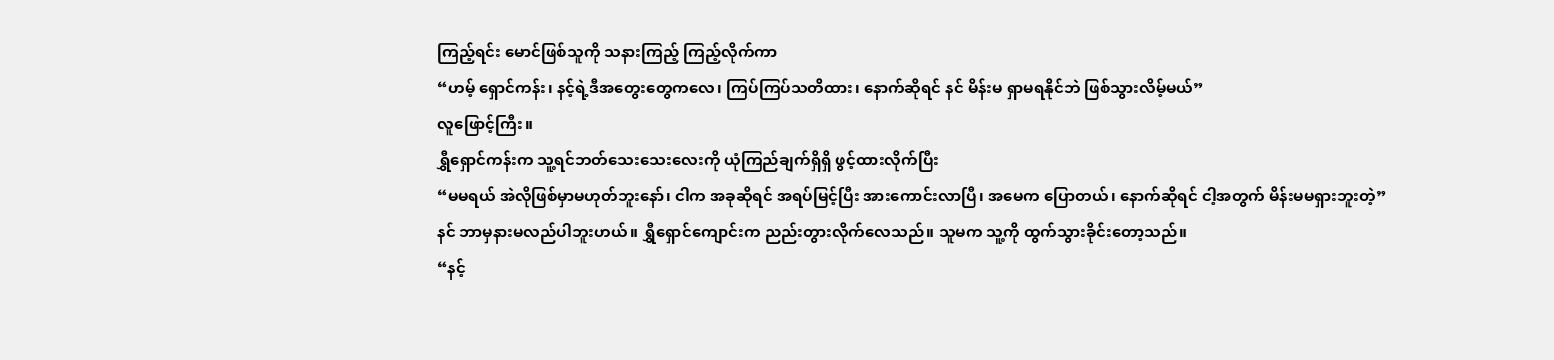ကြည့်ရင်း မောင်ဖြစ်သူကို သနားကြည့် ကြည့်လိုက်ကာ
“ဟမ့် ရှောင်ကန်း၊ နင့်ရဲ့ဒီအတွေးတွေကလေ၊ ကြပ်ကြပ်သတိထား၊ နောက်ဆိုရင် နင် မိန်းမ ရှာမရနိုင်ဘဲ ဖြစ်သွားလိမ့်မယ်”
လူဖြောင့်ကြီး။
ရွှီရှောင်ကန်းက သူ့ရင်ဘတ်သေးသေးလေးကို ယုံကြည်ချက်ရှိရှိ ဖွင့်ထားလိုက်ပြီး
“မမရယ် အဲလိုဖြစ်မှာမဟုတ်ဘူးနော်၊ ငါက အခုဆိုရင် အရပ်မြင့်ပြီး အားကောင်းလာပြီ၊ အမေက ပြောတယ်၊ နောက်ဆိုရင် ငါ့အတွက် မိန်းမမရှားဘူးတဲ့”
နင် ဘာမှနားမလည်ပါဘူးဟယ်။ ရွှီရှောင်ကျောင်းက ညည်းတွားလိုက်လေသည်။ သူမက သူ့ကို ထွက်သွားခိုင်းတော့သည်။
“နင့်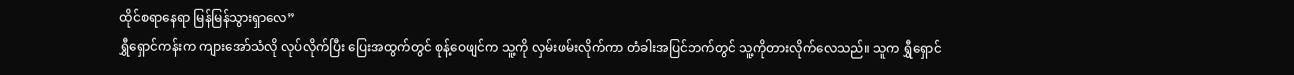ထိုင်စရာနေရာ မြန်မြန်သွားရှာလေ”
ရွှီရှောင်ကန်းက ကျားအော်သံလို လုပ်လိုက်ပြီး ပြေးအထွက်တွင် စုန့်ဝေဖျင်က သူ့ကို လှမ်းဖမ်းလိုက်ကာ တံခါးအပြင်ဘက်တွင် သူ့ကိုတားလိုက်လေသည်။ သူက ရွှီရှောင်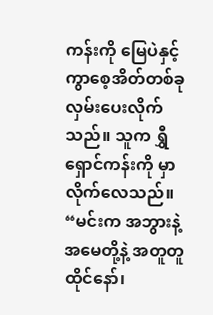ကန်းကို မြေပဲနှင့် ကွာစေ့အိတ်တစ်ခု လှမ်းပေးလိုက်သည်။ သူက ရွှီရှောင်ကန်းကို မှာလိုက်လေသည်။
“မင်းက အဘွားနဲ့အမေတို့နဲ့ အတူတူထိုင်နော်၊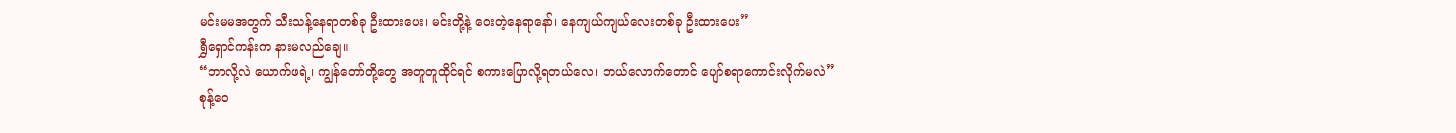မင်းမမအတွက် သီးသန့်နေရာတစ်ခု ဦးထားပေး၊ မင်းတို့နဲ့ ဝေးတဲ့နေရာနော်၊ နေကျယ်ကျယ်လေးတစ်ခု ဦးထားပေး”
ရွှီရှောင်ကန်းက နားမလည်ချေ။
“ဘာလို့လဲ ယောက်ဖရဲ့၊ ကျွန်တော်တို့တွေ အတူတူထိုင်ရင် စကားပြောလို့ရတယ်လေ၊ ဘယ်လောက်တောင် ပျော်စရာကောင်းလိုက်မလဲ”
စုန့်ဝေ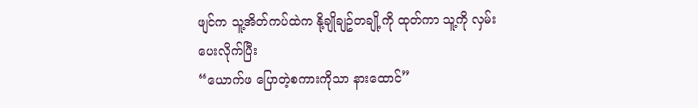ဖျင်က သူ့အိတ်ကပ်ထဲက နို့ချိုချဥ်တချို့ကို ထုတ်ကာ သူ့ကို လှမ်းပေးလိုက်ပြီး
“ယောက်ဖ ပြောတဲ့စကားကိုသာ နားထောင်”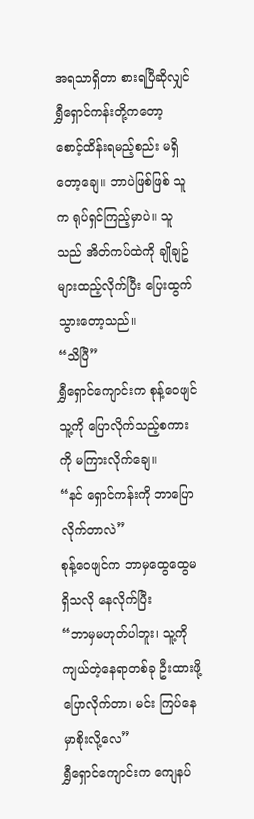အရသာရှိတာ စားရပြီဆိုလျှင် ရွှီရှောင်ကန်းတို့ကတော့ စောင့်ထိန်းရမည့်စည်း မရှိတော့ချေ။ ဘာပဲဖြစ်ဖြစ် သူက ရုပ်ရှင်ကြည့်မှာပဲ။ သူသည် အိတ်ကပ်ထဲကို ချိုချဥ်များထည့်လိုက်ပြီး ပြေးထွက်သွားတော့သည်။
“သိပြီ”
ရွှီရှောင်ကျောင်းက စုန့်ဝေဖျင် သူ့ကို ပြောလိုက်သည့်စကားကို မကြားလိုက်ချေ။
“နင် ရှောင်ကန်းကို ဘာပြောလိုက်တာလဲ”
စုန့်ဝေဖျင်က ဘာမှထွေထွေမရှိသလို နေလိုက်ပြီး
“ဘာမှမဟုတ်ပါဘူး၊ သူ့ကို ကျယ်တဲ့နေရာတစ်ခု ဦးထားဖို့ ပြောလိုက်တာ၊ မင်း ကြပ်နေမှာစိုးလို့လေ”
ရွှီရှောင်ကျောင်းက ကျေနပ်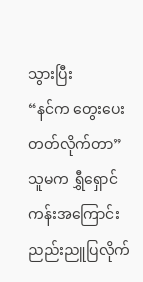သွားပြီး
“နင်က တွေးပေးတတ်လိုက်တာ”
သူမက ရွှီရှောင်ကန်းအကြောင်း ညည်းညူပြလိုက်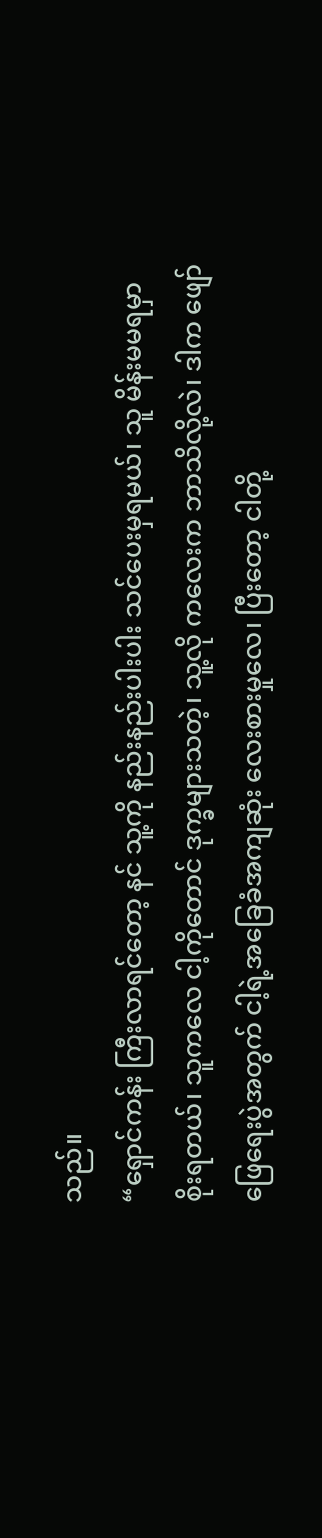သည်။
“ရှောင်ကန်း ကြီးလာရင်တော့ နင် သူ့ကို နည်းနည်းပါးပါး သင်ပေးမှရမယ်၊ သူ မိန်းမမရမှာ စိုးရတယ်၊ သူကလေ ငါ့ကိုတောင် ဒုက္ခများသတဲ့၊ သူ့လို ကလေးက ဘာသိလို့လဲ၊ ဒါက ဖျော်ဖြေရေးပွဲအတွက် ငါ့ရဲ့အခြေခံအကျဆုံး လေးစားမှုလေ၊ ပြီးတော့ ငါတို့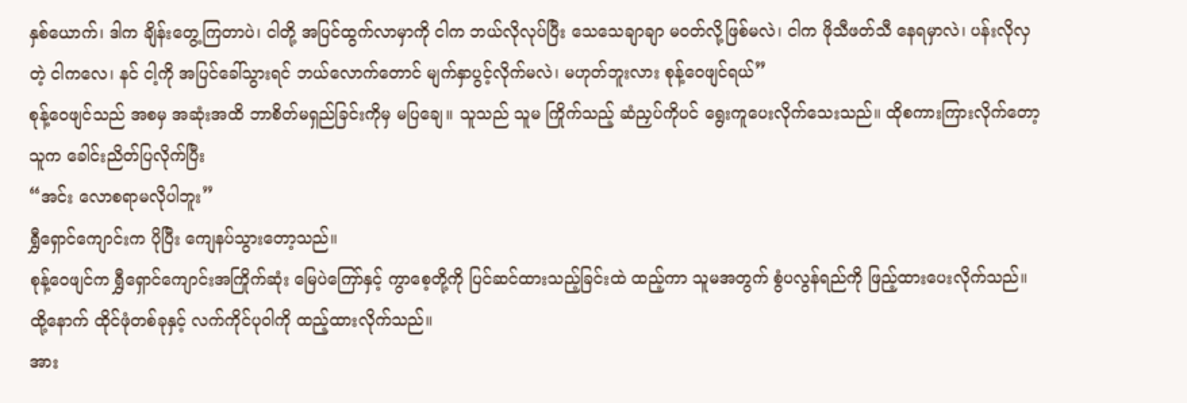နှစ်ယောက်၊ ဒါက ချိန်းတွေ့ကြတာပဲ၊ ငါတို့ အပြင်ထွက်လာမှာကို ငါက ဘယ်လိုလုပ်ပြီး သေသေချာချာ မဝတ်လို့ဖြစ်မလဲ၊ ငါက ဖိုသီဖတ်သီ နေရမှာလဲ၊ ပန်းလိုလှတဲ့ ငါကလေ၊ နင် ငါ့ကို အပြင်ခေါ်သွားရင် ဘယ်လောက်တောင် မျက်နှာပွင့်လိုက်မလဲ၊ မဟုတ်ဘူးလား စုန့်ဝေဖျင်ရယ်”
စုန့်ဝေဖျင်သည် အစမှ အဆုံးအထိ ဘာစိတ်မရှည်ခြင်းကိုမှ မပြချေ။ သူသည် သူမ ကြိုက်သည့် ဆံညှပ်ကိုပင် ရွေးကူပေးလိုက်သေးသည်။ ထိုစကားကြားလိုက်တော့ သူက ခေါင်းညိတ်ပြလိုက်ပြီး
“အင်း လောစရာမလိုပါဘူး”
ရွှီရှောင်ကျောင်းက ပိုပြီး ကျေနပ်သွားတော့သည်။
စုန့်ဝေဖျင်က ရွှီရှောင်ကျောင်းအကြိုက်ဆုံး မြေပဲကြော်နှင့် ကွာစေ့တို့ကို ပြင်ဆင်ထားသည့်ခြင်းထဲ ထည့်ကာ သူမအတွက် စွံပလွန်ရည်ကို ဖြည့်ထားပေးလိုက်သည်။ ထို့နောက် ထိုင်ဖုံတစ်ခုနှင့် လက်ကိုင်ပုဝါကို ထည့်ထားလိုက်သည်။
အား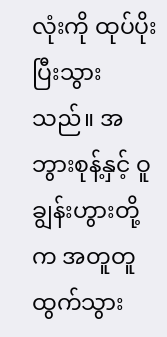လုံးကို ထုပ်ပိုးပြီးသွားသည်။ အဘွားစုန့်နှင့် ဝူချွန်းဟွားတို့က အတူတူထွက်သွား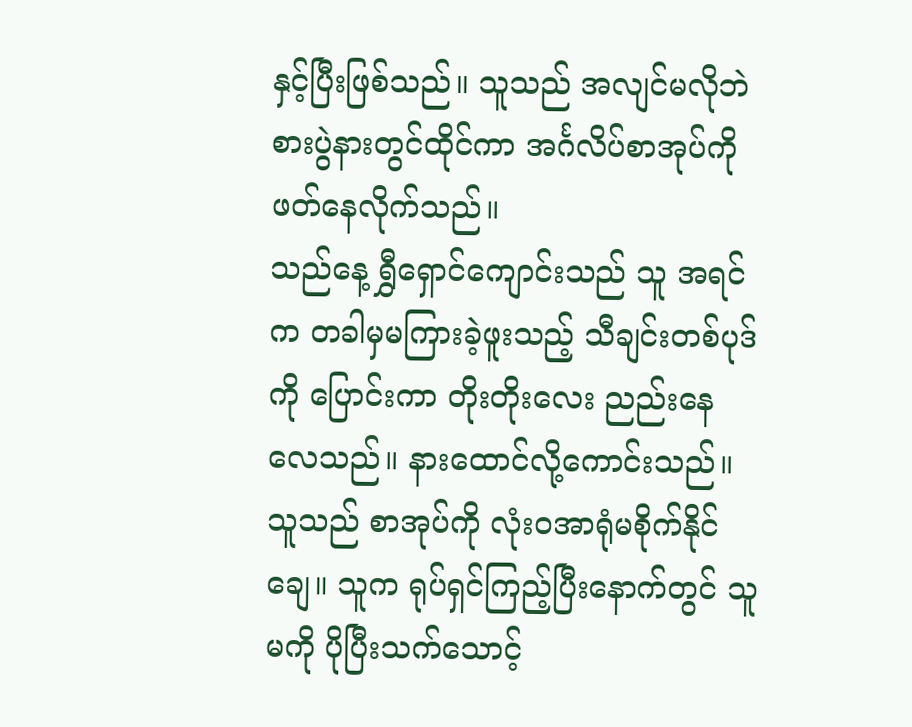နှင့်ပြီးဖြစ်သည်။ သူသည် အလျင်မလိုဘဲ စားပွဲနားတွင်ထိုင်ကာ အင်္ဂလိပ်စာအုပ်ကို ဖတ်နေလိုက်သည်။
သည်နေ့ ရွှီရှောင်ကျောင်းသည် သူ အရင်က တခါမှမကြားခဲ့ဖူးသည့် သီချင်းတစ်ပုဒ်ကို ပြောင်းကာ တိုးတိုးလေး ညည်းနေလေသည်။ နားထောင်လို့ကောင်းသည်။ သူသည် စာအုပ်ကို လုံးဝအာရုံမစိုက်နိုင်ချေ။ သူက ရုပ်ရှင်ကြည့်ပြီးနောက်တွင် သူမကို ပိုပြီးသက်သောင့်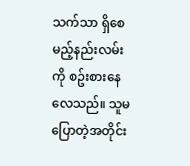သက်သာ ရှိစေမည့်နည်းလမ်းကို စဥ်းစားနေလေသည်။ သူမ ပြောတဲ့အတိုင်း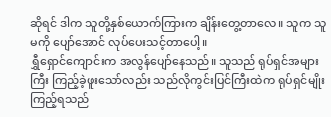ဆိုရင် ဒါက သူတို့နှစ်ယောက်ကြားက ချိန်းတွေ့တာလေ။ သူက သူမကို ပျော်အောင် လုပ်ပေးသင့်တာပေါ့။
ရွှီရှောင်ကျောင်းက အလွန်ပျော်နေသည်။ သူသည် ရုပ်ရှင်အများကြီး ကြည့်ခဲ့ဖူးသော်လည်း သည်လိုကွင်းပြင်ကြီးထဲက ရုပ်ရှင်မျိုး ကြည့်ရသည်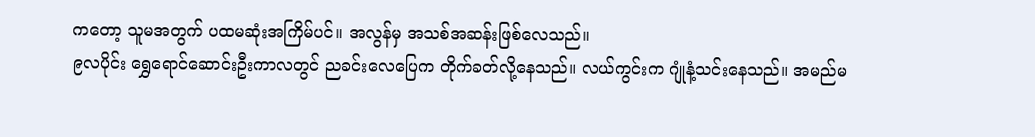ကတော့ သူမအတွက် ပထမဆုံးအကြိမ်ပင်။ အလွန်မှ အသစ်အဆန်းဖြစ်လေသည်။
၉လပိုင်း ရွှေရောင်ဆောင်းဦးကာလတွင် ညခင်းလေပြေက တိုက်ခတ်လို့နေသည်။ လယ်ကွင်းက ဂျုံနံ့သင်းနေသည်။ အမည်မ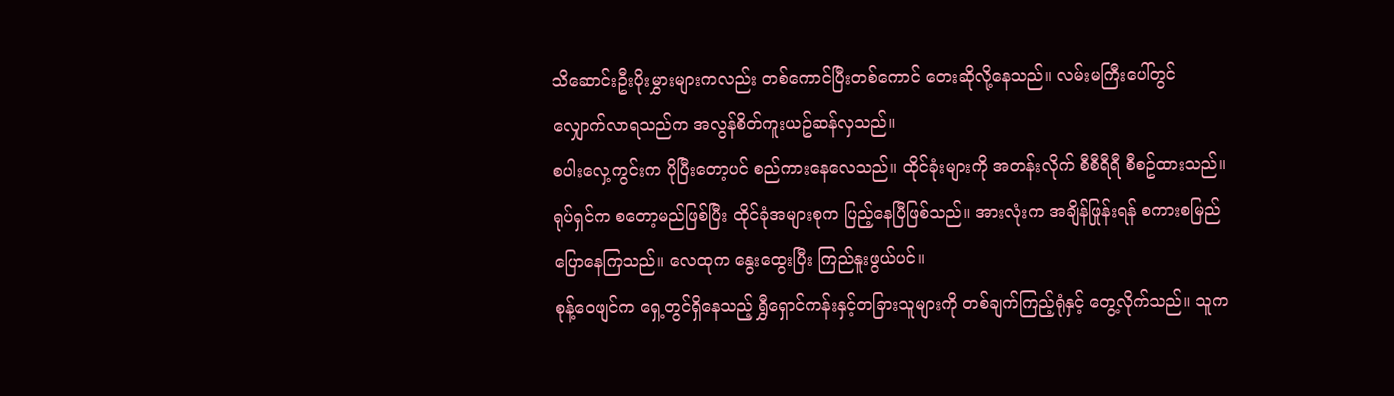သိဆောင်းဦးပိုးမွှားများကလည်း တစ်ကောင်ပြီးတစ်ကောင် တေးဆိုလို့နေသည်။ လမ်းမကြီးပေါ်တွင် လျှောက်လာရသည်က အလွန်စိတ်ကူးယဥ်ဆန်လှသည်။
စပါးလှေ့ကွင်းက ပိုပြီးတော့ပင် စည်ကားနေလေသည်။ ထိုင်ခုံးများကို အတန်းလိုက် စီစီရီရီ စီစဥ်ထားသည်။ ရုပ်ရှင်က စတော့မည်ဖြစ်ပြီး ထိုင်ခုံအများစုက ပြည့်နေပြီဖြစ်သည်။ အားလုံးက အချိန်ဖြုန်းရန် စကားစမြည်ပြောနေကြသည်။ လေထုက နွေးထွေးပြီး ကြည်နူးဖွယ်ပင်။
စုန့်ဝေဖျင်က ရှေ့တွင်ရှိနေသည့် ရွှီရှောင်ကန်းနှင့်တခြားသူများကို တစ်ချက်ကြည့်ရုံနှင့် တွေ့လိုက်သည်။ သူက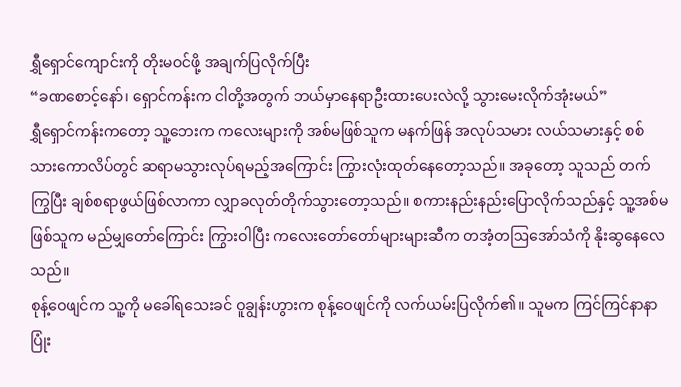ရွှီရှောင်ကျောင်းကို တိုးမဝင်ဖို့ အချက်ပြလိုက်ပြီး
“ခဏစောင့်နော်၊ ရှောင်ကန်းက ငါတို့အတွက် ဘယ်မှာနေရာဦးထားပေးလဲလို့ သွားမေးလိုက်အုံးမယ်”
ရွှီရှောင်ကန်းကတော့ သူ့ဘေးက ကလေးများကို အစ်မဖြစ်သူက မနက်ဖြန် အလုပ်သမား လယ်သမားနှင့် စစ်သားကောလိပ်တွင် ဆရာမသွားလုပ်ရမည့်အကြောင်း ကြွားလုံးထုတ်နေတော့သည်။ အခုတော့ သူသည် တက်ကြွပြီး ချစ်စရာဖွယ်ဖြစ်လာကာ လျှာခလုတ်တိုက်သွားတော့သည်။ စကားနည်းနည်းပြောလိုက်သည်နှင့် သူ့အစ်မဖြစ်သူက မည်မျှတော်ကြောင်း ကြွားဝါပြီး ကလေးတော်တော်များများဆီက တအံ့တဩအော်သံကို နိုးဆွနေလေသည်။
စုန့်ဝေဖျင်က သူ့ကို မခေါ်ရသေးခင် ဝူချွန်းဟွားက စုန့်ဝေဖျင်ကို လက်ယမ်းပြလိုက်၏။ သူမက ကြင်ကြင်နာနာ ပြုံး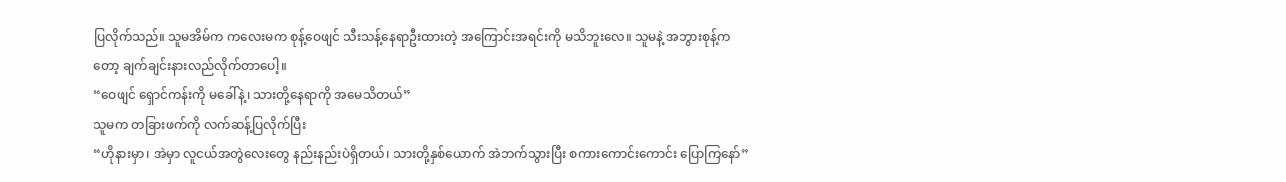ပြလိုက်သည်။ သူမအိမ်က ကလေးမက စုန့်ဝေဖျင် သီးသန့်နေရာဦးထားတဲ့ အကြောင်းအရင်းကို မသိဘူးလေ။ သူမနဲ့ အဘွားစုန့်ကတော့ ချက်ချင်းနားလည်လိုက်တာပေါ့။
“ဝေဖျင် ရှောင်ကန်းကို မခေါ်နဲ့၊ သားတို့နေရာကို အမေသိတယ်”
သူမက တခြားဖက်ကို လက်ဆန့်ပြလိုက်ပြီး
“ဟိုနားမှာ၊ အဲမှာ လူငယ်အတွဲလေးတွေ နည်းနည်းပဲရှိတယ်၊ သားတို့နှစ်ယောက် အဲဘက်သွားပြီး စကားကောင်းကောင်း ပြောကြနော်”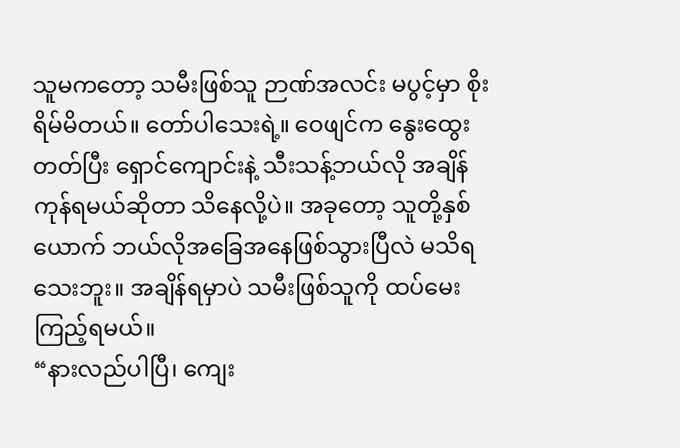သူမကတော့ သမီးဖြစ်သူ ဉာဏ်အလင်း မပွင့်မှာ စိုးရိမ်မိတယ်။ တော်ပါသေးရဲ့။ ဝေဖျင်က နွေးထွေးတတ်ပြီး ရှောင်ကျောင်းနဲ့ သီးသန့်ဘယ်လို အချိန်ကုန်ရမယ်ဆိုတာ သိနေလို့ပဲ။ အခုတော့ သူတို့နှစ်ယောက် ဘယ်လိုအခြေအနေဖြစ်သွားပြီလဲ မသိရသေးဘူး။ အချိန်ရမှာပဲ သမီးဖြစ်သူကို ထပ်မေးကြည့်ရမယ်။
“နားလည်ပါပြီ၊ ကျေး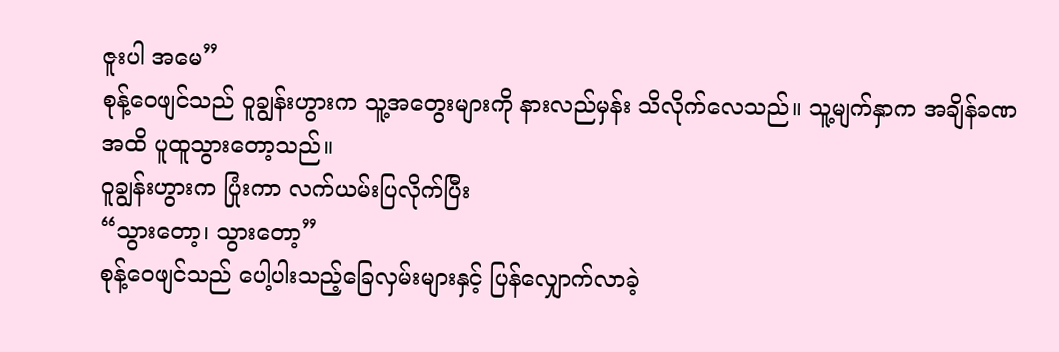ဇူးပါ အမေ”
စုန့်ဝေဖျင်သည် ဝူချွန်းဟွားက သူ့အတွေးများကို နားလည်မှန်း သိလိုက်လေသည်။ သူ့မျက်နှာက အချိန်ခဏအထိ ပူထူသွားတော့သည်။
ဝူချွန်းဟွားက ပြုံးကာ လက်ယမ်းပြလိုက်ပြီး
“သွားတော့၊ သွားတော့”
စုန့်ဝေဖျင်သည် ပေါ့ပါးသည့်ခြေလှမ်းများနှင့် ပြန်လျှောက်လာခဲ့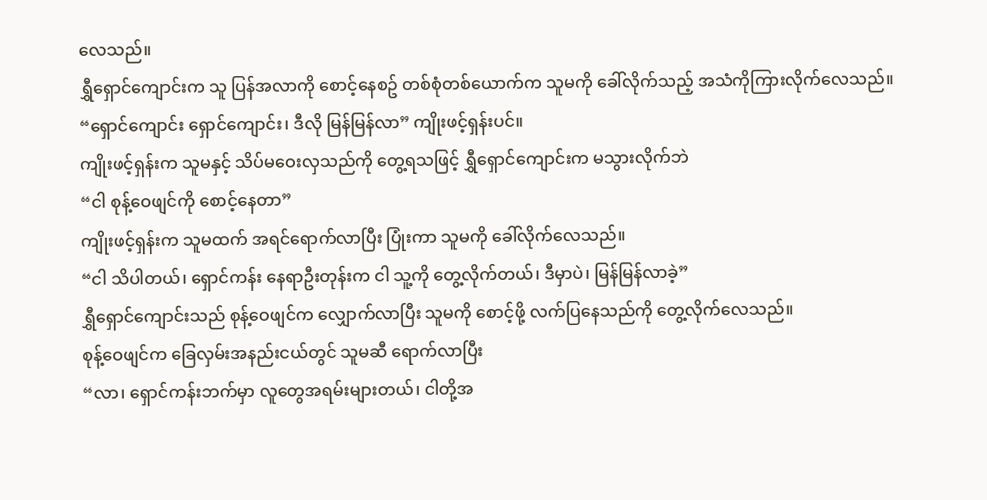လေသည်။
ရွှီရှောင်ကျောင်းက သူ ပြန်အလာကို စောင့်နေစဥ် တစ်စုံတစ်ယောက်က သူမကို ခေါ်လိုက်သည့် အသံကိုကြားလိုက်လေသည်။
“ရှောင်ကျောင်း ရှောင်ကျောင်း၊ ဒီလို မြန်မြန်လာ” ကျိုးဖင့်ရှန်းပင်။
ကျိုးဖင့်ရှန်းက သူမနှင့် သိပ်မဝေးလှသည်ကို တွေ့ရသဖြင့် ရွှီရှောင်ကျောင်းက မသွားလိုက်ဘဲ
“ငါ စုန့်ဝေဖျင်ကို စောင့်နေတာ”
ကျိုးဖင့်ရှန်းက သူမထက် အရင်ရောက်လာပြီး ပြုံးကာ သူမကို ခေါ်လိုက်လေသည်။
“ငါ သိပါတယ်၊ ရှောင်ကန်း နေရာဦးတုန်းက ငါ သူ့ကို တွေ့လိုက်တယ်၊ ဒီမှာပဲ၊ မြန်မြန်လာခဲ့”
ရွှီရှောင်ကျောင်းသည် စုန့်ဝေဖျင်က လျှောက်လာပြီး သူမကို စောင့်ဖို့ လက်ပြနေသည်ကို တွေ့လိုက်လေသည်။
စုန့်ဝေဖျင်က ခြေလှမ်းအနည်းငယ်တွင် သူမဆီ ရောက်လာပြီး
“လာ၊ ရှောင်ကန်းဘက်မှာ လူတွေအရမ်းများတယ်၊ ငါတို့အ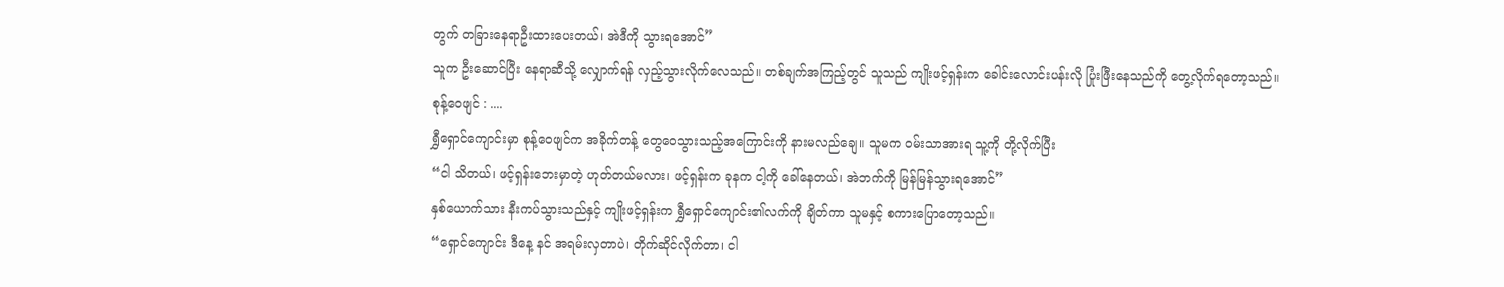တွက် တခြားနေရာဦးထားပေးတယ်၊ အဲဒီကို သွားရအောင်”
သူက ဦးဆောင်ပြီး နေရာဆီသို့ လျှောက်ရန် လှည့်သွားလိုက်လေသည်။ တစ်ချက်အကြည့်တွင် သူသည် ကျိုးဖင့်ရှန်းက ခေါင်းလောင်းပန်းလို ပြုံးဖြီးနေသည်ကို တွေ့လိုက်ရတော့သည်။
စုန့်ဝေဖျင် : ....
ရွှီရှောင်ကျောင်းမှာ စုန့်ဝေဖျင်က အခိုက်တန့် တွေဝေသွားသည့်အကြောင်းကို နားမလည်ချေ။ သူမက ဝမ်းသာအားရ သူ့ကို တို့လိုက်ပြီး
“ငါ သိတယ်၊ ဖင့်ရှန်းဘေးမှာတဲ့ ဟုတ်တယ်မလား၊ ဖင့်ရှန်းက ခုနက ငါ့ကို ခေါ်နေတယ်၊ အဲဘက်ကို မြန်မြန်သွားရအောင်”
နှစ်ယောက်သား နီးကပ်သွားသည်နှင့် ကျိုးဖင့်ရှန်းက ရွှီရှောင်ကျောင်း၏လက်ကို ချိတ်ကာ သူမနှင့် စကားပြောတော့သည်။
“ရှောင်ကျောင်း ဒီနေ့ နင် အရမ်းလှတာပဲ၊ တိုက်ဆိုင်လိုက်တာ၊ ငါ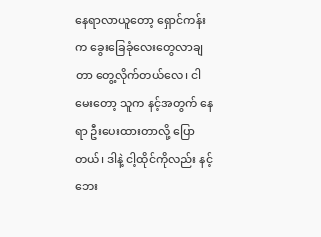နေရာလာယူတော့ ရှောင်ကန်းက ခွေးခြေခုံလေးတွေလာချတာ တွေ့လိုက်တယ်လေ၊ ငါ မေးတော့ သူက နင့်အတွက် နေရာ ဦးပေးထားတာလို့ ပြောတယ်၊ ဒါနဲ့ ငါ့ထိုင်ကိုလည်း နင့်ဘေး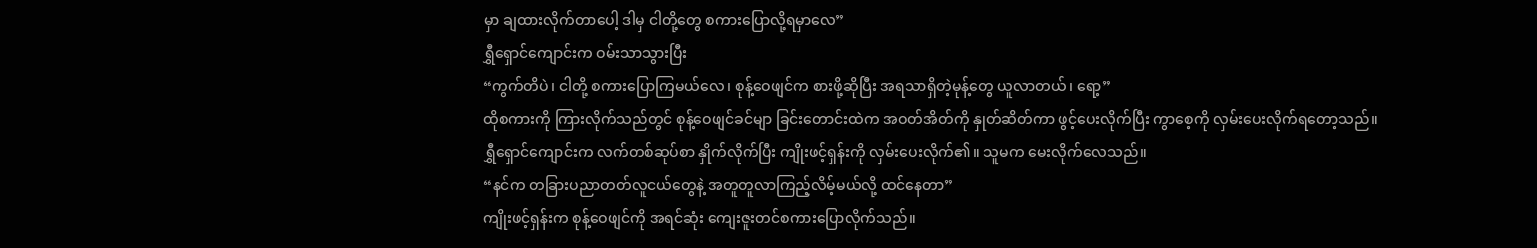မှာ ချထားလိုက်တာပေါ့ ဒါမှ ငါတို့တွေ စကားပြောလို့ရမှာလေ”
ရွှီရှောင်ကျောင်းက ဝမ်းသာသွားပြီး
“ကွက်တိပဲ၊ ငါတို့ စကားပြောကြမယ်လေ၊ စုန့်ဝေဖျင်က စားဖို့ဆိုပြီး အရသာရှိတဲ့မုန့်တွေ ယူလာတယ်၊ ရော့”
ထိုစကားကို ကြားလိုက်သည်တွင် စုန့်ဝေဖျင်ခင်မျာ ခြင်းတောင်းထဲက အဝတ်အိတ်ကို နှုတ်ဆိတ်ကာ ဖွင့်ပေးလိုက်ပြီး ကွာစေ့ကို လှမ်းပေးလိုက်ရတော့သည်။
ရွှီရှောင်ကျောင်းက လက်တစ်ဆုပ်စာ နှိုက်လိုက်ပြီး ကျိုးဖင့်ရှန်းကို လှမ်းပေးလိုက်၏။ သူမက မေးလိုက်လေသည်။
“နင်က တခြားပညာတတ်လူငယ်တွေနဲ့ အတူတူလာကြည့်လိမ့်မယ်လို့ ထင်နေတာ”
ကျိုးဖင့်ရှန်းက စုန့်ဝေဖျင်ကို အရင်ဆုံး ကျေးဇူးတင်စကားပြောလိုက်သည်။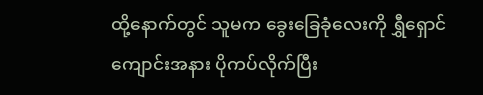ထို့နောက်တွင် သူမက ခွေးခြေခုံလေးကို ရွှီရှောင်ကျောင်းအနား ပိုကပ်လိုက်ပြီး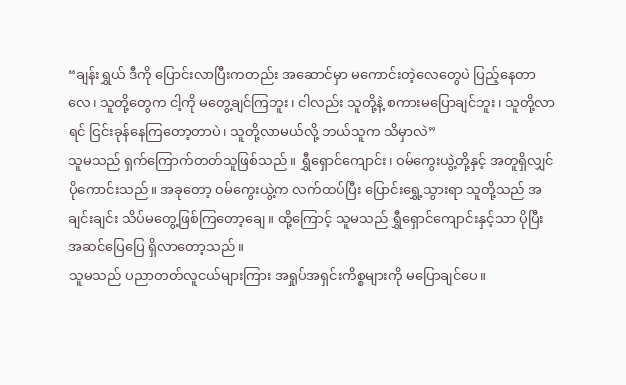“ချန်းရွှယ် ဒီကို ပြောင်းလာပြီးကတည်း အဆောင်မှာ မကောင်းတဲ့လေတွေပဲ ပြည့်နေတာလေ၊ သူတို့တွေက ငါ့ကို မတွေ့ချင်ကြဘူး၊ ငါလည်း သူတို့နဲ့ စကားမပြောချင်ဘူး၊ သူတို့လာရင် ငြင်းခုန်နေကြတော့တာပဲ၊ သူတို့လာမယ်လို့ ဘယ်သူက သိမှာလဲ”
သူမသည် ရှက်ကြောက်တတ်သူဖြစ်သည်။ ရွှီရှောင်ကျောင်း၊ ဝမ်ကွေးယွဲ့တို့နှင့် အတူရှိလျှင် ပိုကောင်းသည်။ အခုတော့ ဝမ်ကွေးယွဲ့က လက်ထပ်ပြီး ပြောင်းရွှေ့သွားရာ သူတို့သည် အချင်းချင်း သိပ်မတွေ့ဖြစ်ကြတော့ချေ။ ထို့ကြောင့် သူမသည် ရွှီရှောင်ကျောင်းနှင့်သာ ပိုပြီး အဆင်ပြေပြေ ရှိလာတော့သည်။
သူမသည် ပညာတတ်လူငယ်များကြား အရှုပ်အရှင်းကိစ္စများကို မပြောချင်ပေ။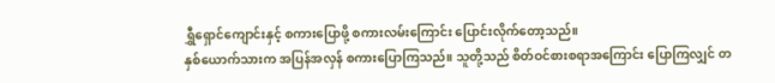ရွှီရှောင်ကျောင်းနှင့် စကားပြောဖို့ စကားလမ်းကြောင်း ပြောင်းလိုက်တော့သည်။
နှစ်ယောက်သားက အပြန်အလှန် စကားပြောကြသည်။ သူတို့သည် စိတ်ဝင်စားစရာအကြောင်း ပြောကြလျှင် တ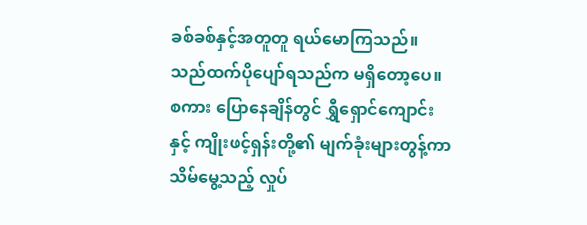ခစ်ခစ်နှင့်အတူတူ ရယ်မောကြသည်။ သည်ထက်ပိုပျော်ရသည်က မရှိတော့ပေ။
စကား ပြောနေချိန်တွင် ရွှီရှောင်ကျောင်းနှင့် ကျိုးဖင့်ရှန်းတို့၏ မျက်ခုံးများတွန့်ကာ သိမ်မွေ့သည့် လှုပ်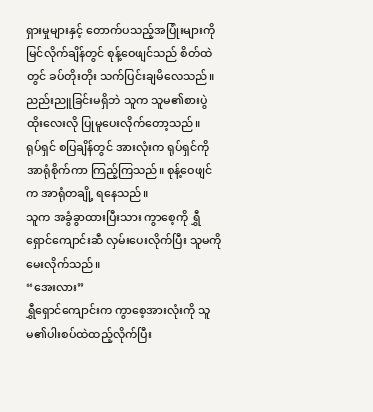ရှားမှုများနှင့် တောက်ပသည့်အပြုံးများကို မြင်လိုက်ချိန်တွင် စုန့်ဝေဖျင်သည် စိတ်ထဲတွင် ခပ်တိုးတိုး သက်ပြင်းချမိလေသည်။ ညည်းညူခြင်းမရှိဘဲ သူက သူမ၏စားပွဲထိုးလေးလို ပြုမူပေးလိုက်တော့သည်။
ရုပ်ရှင် စပြချိန်တွင် အားလုံးက ရုပ်ရှင်ကို အာရုံစိုက်ကာ ကြည့်ကြသည်။ စုန့်ဝေဖျင်က အာရုံတချို့ ရနေသည်။
သူက အခွံခွာထားပြီးသား ကွာစေ့ကို ရွှီရှောင်ကျောင်းဆီ လှမ်းပေးလိုက်ပြီး သူမကို မေးလိုက်သည်။
“အေးလား”
ရွှီရှောင်ကျောင်းက ကွာစေ့အားလုံးကို သူမ၏ပါးစပ်ထဲထည့်လိုက်ပြီး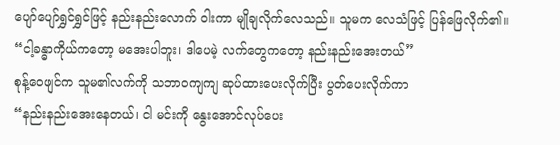ပျော်ပျော်ရွှင်ရွှင်ဖြင့် နည်းနည်းလောက် ဝါးကာ မျိုချလိုက်လေသည်။ သူမက လေသံဖြင့် ပြန်ဖြေလိုက်၏။
“ငါ့ခန္ဓာကိုယ်ကတော့ မအေးပါဘူး၊ ဒါပေမဲ့ လက်တွေကတော့ နည်းနည်းအေးတယ်”
စုန့်ဝေဖျင်က သူမ၏လက်ကို သဘာဝကျကျ ဆုပ်ထားပေးလိုက်ပြီး ပွတ်ပေးလိုက်ကာ
“နည်းနည်းအေးနေတယ်၊ ငါ မင်းကို နွေးအောင်လုပ်ပေး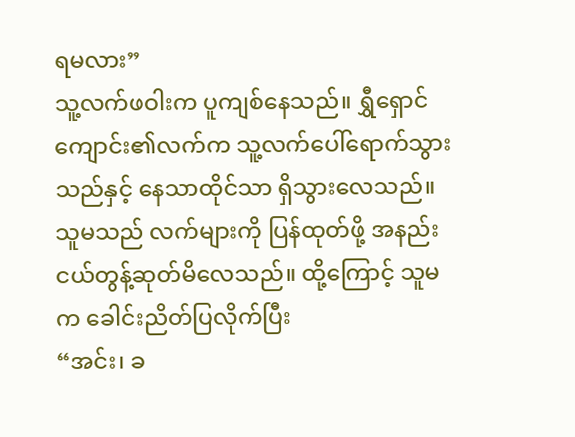ရမလား”
သူ့လက်ဖဝါးက ပူကျစ်နေသည်။ ရွှီရှောင်ကျောင်း၏လက်က သူ့လက်ပေါ်ရောက်သွားသည်နှင့် နေသာထိုင်သာ ရှိသွားလေသည်။ သူမသည် လက်များကို ပြန်ထုတ်ဖို့ အနည်းငယ်တွန့်ဆုတ်မိလေသည်။ ထို့ကြောင့် သူမက ခေါင်းညိတ်ပြလိုက်ပြီး
“အင်း၊ ခ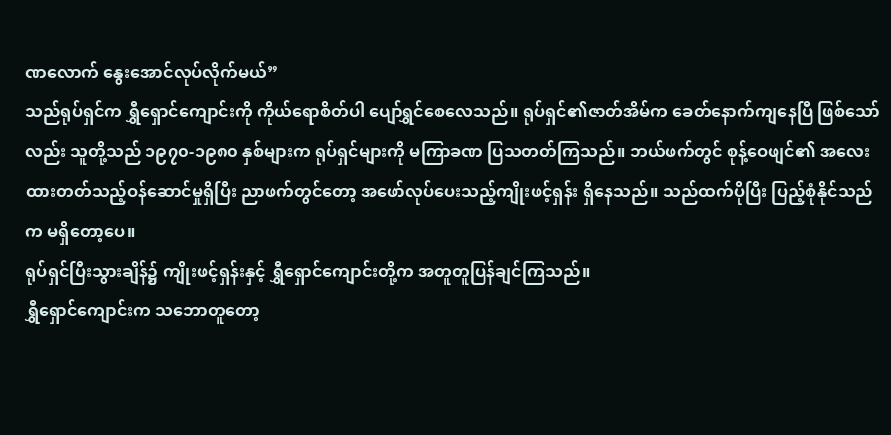ဏလောက် နွေးအောင်လုပ်လိုက်မယ်”
သည်ရုပ်ရှင်က ရွှီရှောင်ကျောင်းကို ကိုယ်ရောစိတ်ပါ ပျော်ရွှင်စေလေသည်။ ရုပ်ရှင်၏ဇာတ်အိမ်က ခေတ်နောက်ကျနေပြီ ဖြစ်သော်လည်း သူတို့သည် ၁၉၇၀-၁၉၈၀ နှစ်များက ရုပ်ရှင်များကို မကြာခဏ ပြသတတ်ကြသည်။ ဘယ်ဖက်တွင် စုန့်ဝေဖျင်၏ အလေးထားတတ်သည့်ဝန်ဆောင်မှုရှိပြီး ညာဖက်တွင်တော့ အဖော်လုပ်ပေးသည့်ကျိုးဖင့်ရှန်း ရှိနေသည်။ သည်ထက်ပိုပြီး ပြည့်စုံနိုင်သည်က မရှိတော့ပေ။
ရုပ်ရှင်ပြီးသွားချိန်၌ ကျိုးဖင့်ရှန်းနှင့် ရွှီရှောင်ကျောင်းတို့က အတူတူပြန်ချင်ကြသည်။
ရွှီရှောင်ကျောင်းက သဘောတူတော့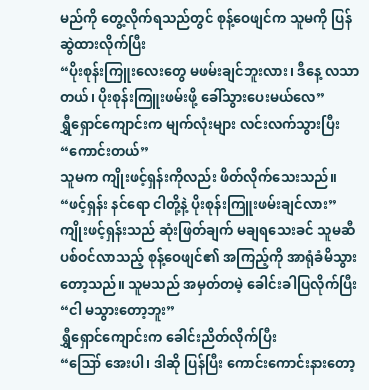မည်ကို တွေ့လိုက်ရသည်တွင် စုန့်ဝေဖျင်က သူမကို ပြန်ဆွဲထားလိုက်ပြီး
“ပိုးစုန်းကြူးလေးတွေ မဖမ်းချင်ဘူးလား၊ ဒီနေ့ လသာတယ်၊ ပိုးစုန်းကြူးဖမ်းဖို့ ခေါ်သွားပေးမယ်လေ”
ရွှီရှောင်ကျောင်းက မျက်လုံးများ လင်းလက်သွားပြီး
“ကောင်းတယ်”
သူမက ကျိုးဖင့်ရှန်းကိုလည်း ဖိတ်လိုက်သေးသည်။
“ဖင့်ရှန်း နင်ရော ငါတို့နဲ့ ပိုးစုန်းကြူးဖမ်းချင်လား”
ကျိုးဖင့်ရှန်းသည် ဆုံးဖြတ်ချက် မချရသေးခင် သူမဆီ ပစ်ဝင်လာသည့် စုန့်ဝေဖျင်၏ အကြည့်ကို အာရုံခံမိသွားတော့သည်။ သူမသည် အမှတ်တမဲ့ ခေါင်းခါပြလိုက်ပြီး
“ငါ မသွားတော့ဘူး”
ရွှီရှောင်ကျောင်းက ခေါင်းညိတ်လိုက်ပြီး
“ဪ အေးပါ၊ ဒါဆို ပြန်ပြီး ကောင်းကောင်းနားတော့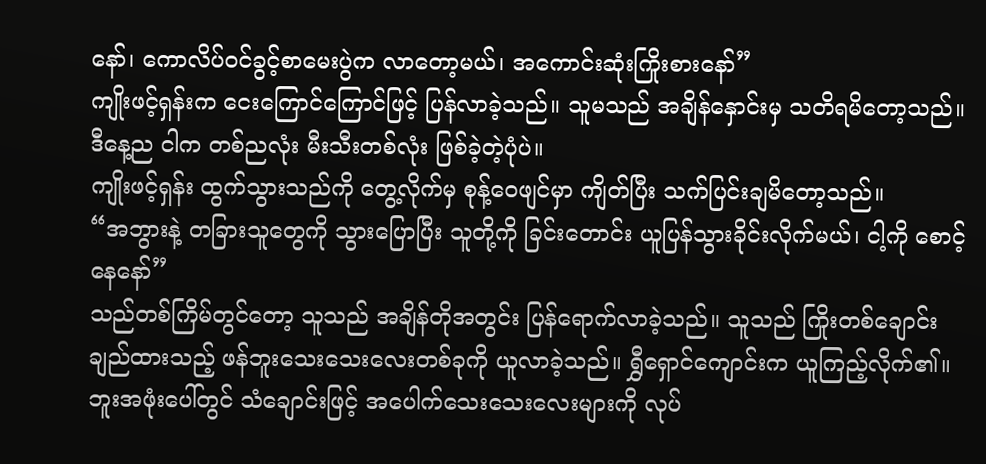နော်၊ ကောလိပ်ဝင်ခွင့်စာမေးပွဲက လာတော့မယ်၊ အကောင်းဆုံးကြိုးစားနော်”
ကျိုးဖင့်ရှန်းက ငေးကြောင်ကြောင်ဖြင့် ပြန်လာခဲ့သည်။ သူမသည် အချိန်နှောင်းမှ သတိရမိတော့သည်။ ဒီနေ့ည ငါက တစ်ညလုံး မီးသီးတစ်လုံး ဖြစ်ခဲ့တဲ့ပုံပဲ။
ကျိုးဖင့်ရှန်း ထွက်သွားသည်ကို တွေ့လိုက်မှ စုန့်ဝေဖျင်မှာ ကျိတ်ပြီး သက်ပြင်းချမိတော့သည်။
“အဘွားနဲ့ တခြားသူတွေကို သွားပြောပြီး သူတို့ကို ခြင်းတောင်း ယူပြန်သွားခိုင်းလိုက်မယ်၊ ငါ့ကို စောင့်နေနော်”
သည်တစ်ကြိမ်တွင်တော့ သူသည် အချိန်တိုအတွင်း ပြန်ရောက်လာခဲ့သည်။ သူသည် ကြိုးတစ်ချောင်း ချည်ထားသည့် ဖန်ဘူးသေးသေးလေးတစ်ခုကို ယူလာခဲ့သည်။ ရွှီရှောင်ကျောင်းက ယူကြည့်လိုက်၏။ ဘူးအဖုံးပေါ်တွင် သံချောင်းဖြင့် အပေါက်သေးသေးလေးများကို လုပ်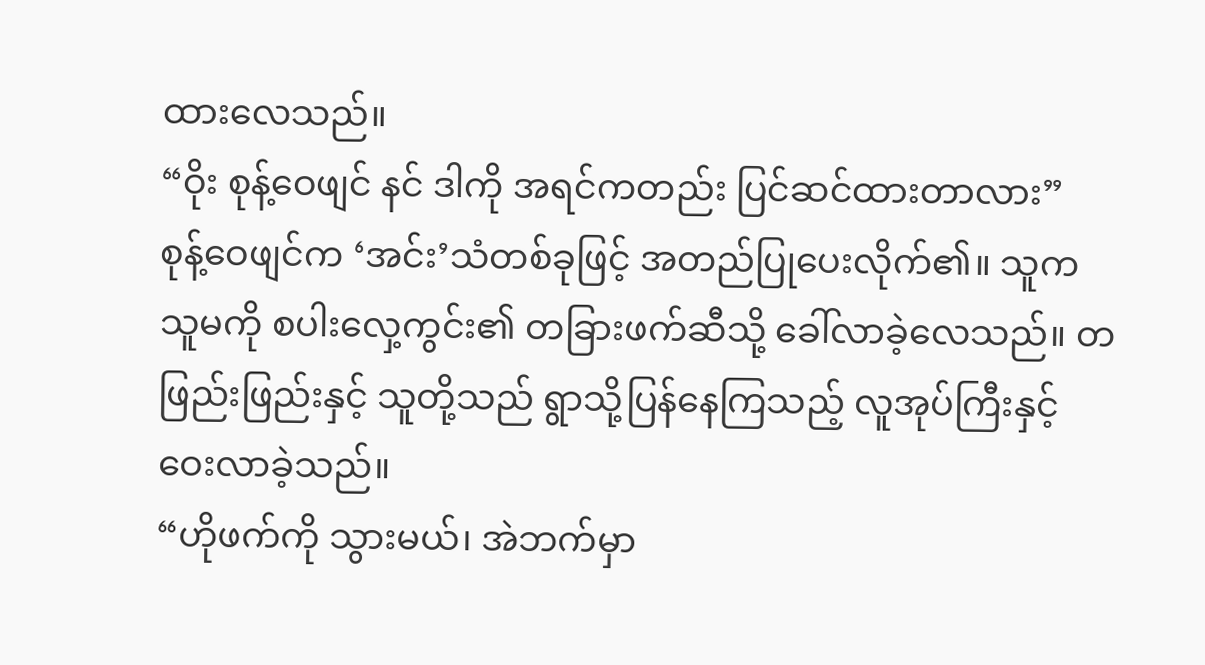ထားလေသည်။
“ဝိုး စုန့်ဝေဖျင် နင် ဒါကို အရင်ကတည်း ပြင်ဆင်ထားတာလား”
စုန့်ဝေဖျင်က ‘အင်း’သံတစ်ခုဖြင့် အတည်ပြုပေးလိုက်၏။ သူက သူမကို စပါးလှေ့ကွင်း၏ တခြားဖက်ဆီသို့ ခေါ်လာခဲ့လေသည်။ တဖြည်းဖြည်းနှင့် သူတို့သည် ရွာသို့ပြန်နေကြသည့် လူအုပ်ကြီးနှင့် ဝေးလာခဲ့သည်။
“ဟိုဖက်ကို သွားမယ်၊ အဲဘက်မှာ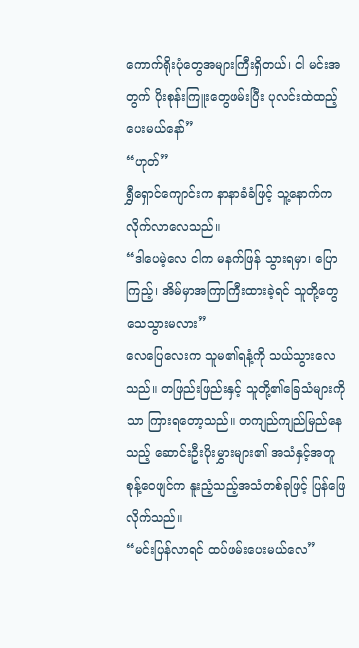ကောက်ရိုးပုံတွေအများကြီးရှိတယ်၊ ငါ မင်းအတွက် ပိုးစုန်းကြူးတွေဖမ်းပြီး ပုလင်းထဲထည့်ပေးမယ်နော်”
“ဟုတ်”
ရွှီရှောင်ကျောင်းက နာနာခံခံဖြင့် သူ့နောက်က လိုက်လာလေသည်။
“ဒါပေမဲ့လေ ငါက မနက်ဖြန် သွားရမှာ၊ ပြောကြည့်၊ အိမ်မှာအကြာကြီးထားခဲ့ရင် သူတို့တွေ သေသွားမလား”
လေပြေလေးက သူမ၏ရနံ့ကို သယ်သွားလေသည်။ တဖြည်းဖြည်းနှင့် သူတို့၏ခြေသံများကိုသာ ကြားရတော့သည်။ တကျည်ကျည်မြည်နေသည့် ဆောင်းဦးပိုးမွှားများ၏ အသံနှင့်အတူ စုန့်ဝေဖျင်က နူးညံ့သည့်အသံတစ်ခုဖြင့် ပြန်ဖြေလိုက်သည်။
“မင်းပြန်လာရင် ထပ်ဖမ်းပေးမယ်လေ”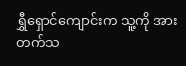ရွှီရှောင်ကျောင်းက သူ့ကို အားတက်သ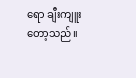ရော ချီးကျူးတော့သည်။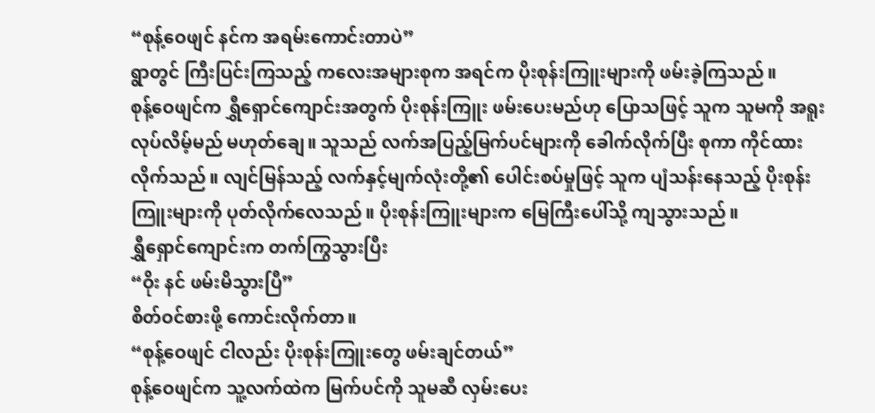“စုန့်ဝေဖျင် နင်က အရမ်းကောင်းတာပဲ”
ရွာတွင် ကြီးပြင်းကြသည့် ကလေးအများစုက အရင်က ပိုးစုန်းကြူးများကို ဖမ်းခဲ့ကြသည်။
စုန့်ဝေဖျင်က ရွှီရှောင်ကျောင်းအတွက် ပိုးစုန်းကြူး ဖမ်းပေးမည်ဟု ပြောသဖြင့် သူက သူမကို အရူးလုပ်လိမ့်မည် မဟုတ်ချေ။ သူသည် လက်အပြည့်မြက်ပင်များကို ခေါက်လိုက်ပြီး စုကာ ကိုင်ထားလိုက်သည်။ လျင်မြန်သည့် လက်နှင့်မျက်လုံးတို့၏ ပေါင်းစပ်မှုဖြင့် သူက ပျံသန်းနေသည့် ပိုးစုန်းကြူးများကို ပုတ်လိုက်လေသည်။ ပိုးစုန်းကြူးများက မြေကြီးပေါ်သို့ ကျသွားသည်။
ရွှီရှောင်ကျောင်းက တက်ကြွသွားပြီး
“ဝိုး နင် ဖမ်းမိသွားပြီ”
စိတ်ဝင်စားဖို့ ကောင်းလိုက်တာ။
“စုန့်ဝေဖျင် ငါလည်း ပိုးစုန်းကြူးတွေ ဖမ်းချင်တယ်”
စုန့်ဝေဖျင်က သူ့လက်ထဲက မြက်ပင်ကို သူမဆီ လှမ်းပေး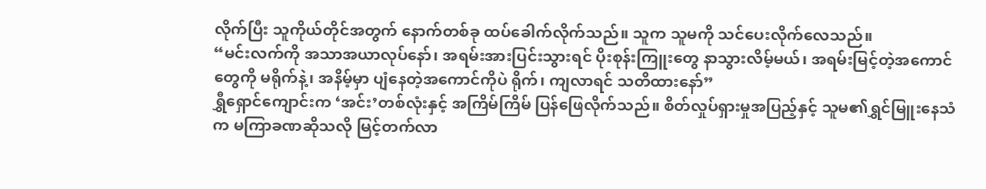လိုက်ပြီး သူကိုယ်တိုင်အတွက် နောက်တစ်ခု ထပ်ခေါက်လိုက်သည်။ သူက သူမကို သင်ပေးလိုက်လေသည်။
“မင်းလက်ကို အသာအယာလုပ်နော်၊ အရမ်းအားပြင်းသွားရင် ပိုးစုန်းကြူးတွေ နာသွားလိမ့်မယ်၊ အရမ်းမြင့်တဲ့အကောင်တွေကို မရိုက်နဲ့၊ အနိမ့်မှာ ပျံနေတဲ့အကောင်ကိုပဲ ရိုက်၊ ကျလာရင် သတိထားနော်”
ရွှီရှောင်ကျောင်းက ‘အင်း’တစ်လုံးနှင့် အကြိမ်ကြိမ် ပြန်ဖြေလိုက်သည်။ စိတ်လှုပ်ရှားမှုအပြည့်နှင့် သူမ၏ရွှင်မြူးနေသံက မကြာခဏဆိုသလို မြင့်တက်လာ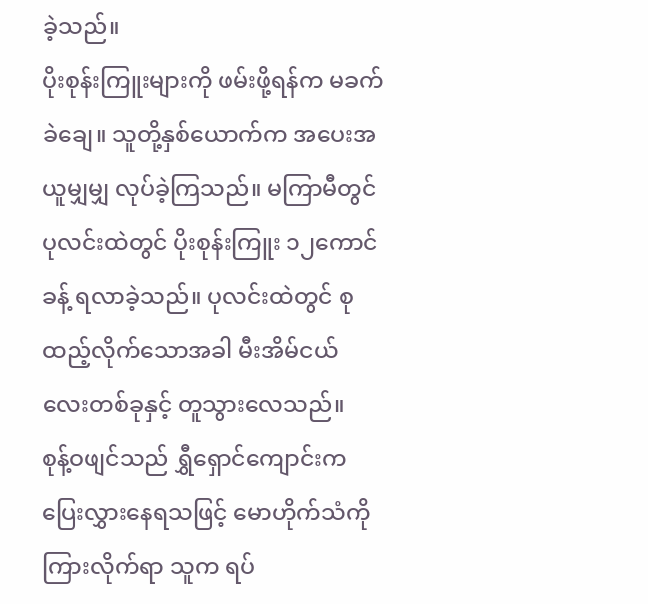ခဲ့သည်။
ပိုးစုန်းကြူးများကို ဖမ်းဖို့ရန်က မခက်ခဲချေ။ သူတို့နှစ်ယောက်က အပေးအယူမျှမျှ လုပ်ခဲ့ကြသည်။ မကြာမီတွင် ပုလင်းထဲတွင် ပိုးစုန်းကြူး ၁၂ကောင်ခန့် ရလာခဲ့သည်။ ပုလင်းထဲတွင် စုထည့်လိုက်သောအခါ မီးအိမ်ငယ်လေးတစ်ခုနှင့် တူသွားလေသည်။
စုန့်ဝဖျင်သည် ရွှီရှောင်ကျောင်းက ပြေးလွှားနေရသဖြင့် မောဟိုက်သံကို ကြားလိုက်ရာ သူက ရပ်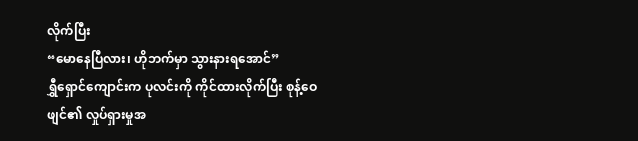လိုက်ပြီး
“မောနေပြီလား၊ ဟိုဘက်မှာ သွားနားရအောင်”
ရွှီရှောင်ကျောင်းက ပုလင်းကို ကိုင်ထားလိုက်ပြီး စုန့်ဝေဖျင်၏ လှုပ်ရှားမှုအ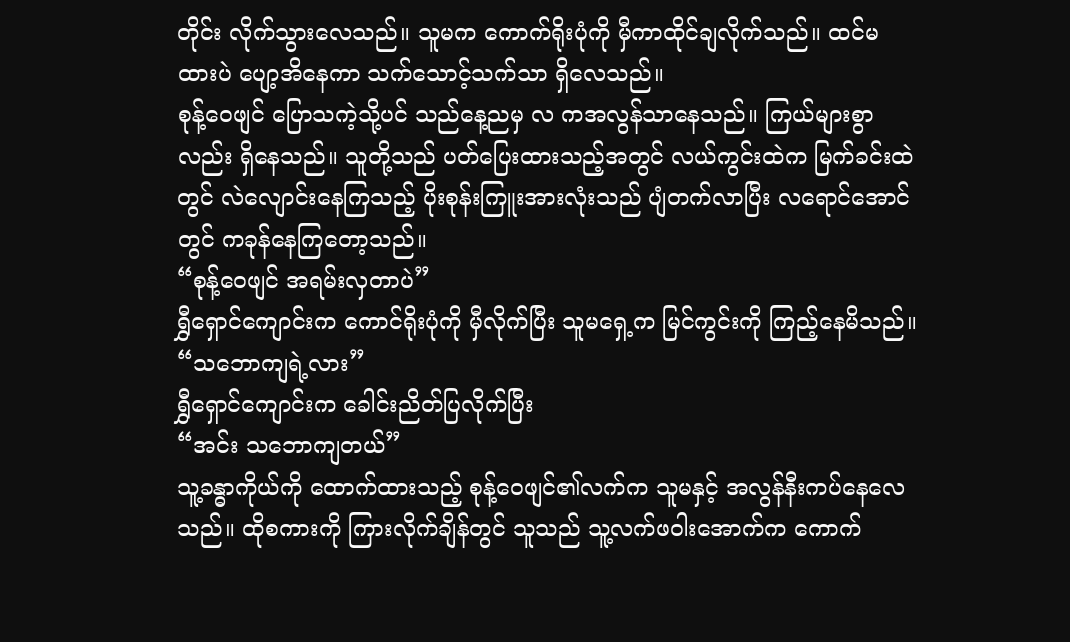တိုင်း လိုက်သွားလေသည်။ သူမက ကောက်ရိုးပုံကို မှီကာထိုင်ချလိုက်သည်။ ထင်မထားပဲ ပျော့အိနေကာ သက်သောင့်သက်သာ ရှိလေသည်။
စုန့်ဝေဖျင် ပြောသကဲ့သို့ပင် သည်နေ့ညမှ လ ကအလွန်သာနေသည်။ ကြယ်များစွာလည်း ရှိနေသည်။ သူတို့သည် ပတ်ပြေးထားသည့်အတွင် လယ်ကွင်းထဲက မြက်ခင်းထဲတွင် လဲလျောင်းနေကြသည့် ပိုးစုန်းကြူးအားလုံးသည် ပျံတက်လာပြီး လရောင်အောင်တွင် ကခုန်နေကြတော့သည်။
“စုန့်ဝေဖျင် အရမ်းလှတာပဲ”
ရွှီရှောင်ကျောင်းက ကောင်ရိုးပုံကို မှီလိုက်ပြီး သူမရှေ့က မြင်ကွင်းကို ကြည့်နေမိသည်။
“သဘောကျရဲ့လား”
ရွှီရှောင်ကျောင်းက ခေါင်းညိတ်ပြလိုက်ပြီး
“အင်း သဘောကျတယ်”
သူ့ခန္ဓာကိုယ်ကို ထောက်ထားသည့် စုန့်ဝေဖျင်၏လက်က သူမနှင့် အလွန်နီးကပ်နေလေသည်။ ထိုစကားကို ကြားလိုက်ချိန်တွင် သူသည် သူ့လက်ဖဝါးအောက်က ကောက်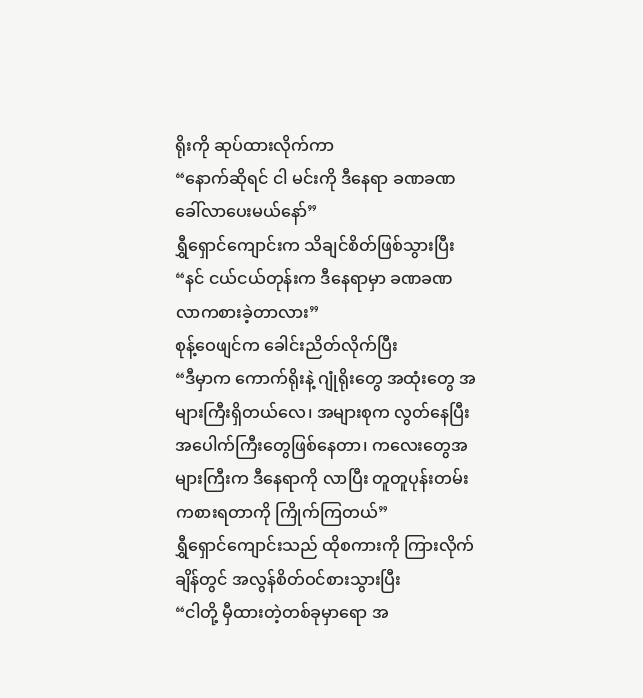ရိုးကို ဆုပ်ထားလိုက်ကာ
“နောက်ဆိုရင် ငါ မင်းကို ဒီနေရာ ခဏခဏ ခေါ်လာပေးမယ်နော်”
ရွှီရှောင်ကျောင်းက သိချင်စိတ်ဖြစ်သွားပြီး
“နင် ငယ်ငယ်တုန်းက ဒီနေရာမှာ ခဏခဏ လာကစားခဲ့တာလား”
စုန့်ဝေဖျင်က ခေါင်းညိတ်လိုက်ပြီး
“ဒီမှာက ကောက်ရိုးနဲ့ ဂျုံရိုးတွေ အထုံးတွေ အများကြီးရှိတယ်လေ၊ အများစုက လွတ်နေပြီး အပေါက်ကြီးတွေဖြစ်နေတာ၊ ကလေးတွေအများကြီးက ဒီနေရာကို လာပြီး တူတူပုန်းတမ်း ကစားရတာကို ကြိုက်ကြတယ်”
ရွှီရှောင်ကျောင်းသည် ထိုစကားကို ကြားလိုက်ချိန်တွင် အလွန်စိတ်ဝင်စားသွားပြီး
“ငါတို့ မှီထားတဲ့တစ်ခုမှာရော အ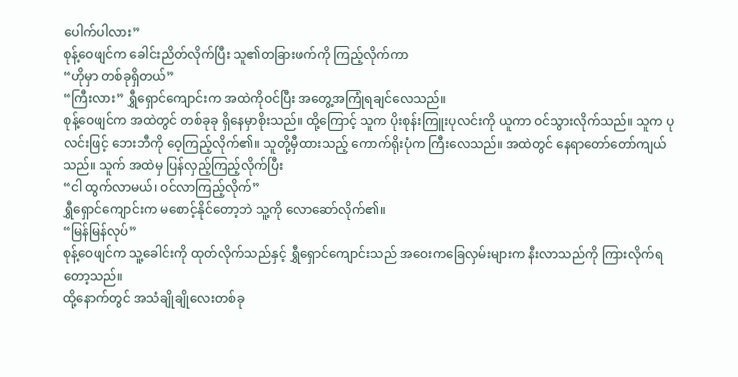ပေါက်ပါလား”
စုန့်ဝေဖျင်က ခေါင်းညိတ်လိုက်ပြီး သူ၏တခြားဖက်ကို ကြည့်လိုက်ကာ
“ဟိုမှာ တစ်ခုရှိတယ်”
“ကြီးလား” ရွှီရှောင်ကျောင်းက အထဲကိုဝင်ပြီး အတွေ့အကြုံရချင်လေသည်။
စုန့်ဝေဖျင်က အထဲတွင် တစ်ခုခု ရှိနေမှာစိုးသည်။ ထို့ကြောင့် သူက ပိုးစုန်းကြူးပုလင်းကို ယူကာ ဝင်သွားလိုက်သည်။ သူက ပုလင်းဖြင့် ဘေးဘီကို ဝေ့ကြည့်လိုက်၏။ သူတို့မှီထားသည့် ကောက်ရိုးပုံက ကြီးလေသည်။ အထဲတွင် နေရာတော်တော်ကျယ်သည်။ သူက် အထဲမှ ပြန်လှည့်ကြည့်လိုက်ပြီး
“ငါ ထွက်လာမယ်၊ ဝင်လာကြည့်လိုက်”
ရွှီရှောင်ကျောင်းက မစောင့်နိုင်တော့ဘဲ သူ့ကို လောဆော်လိုက်၏။
“မြန်မြန်လုပ်”
စုန့်ဝေဖျင်က သူ့ခေါင်းကို ထုတ်လိုက်သည်နှင့် ရွှီရှောင်ကျောင်းသည် အဝေးကခြေလှမ်းများက နီးလာသည်ကို ကြားလိုက်ရတော့သည်။
ထို့နောက်တွင် အသံချိုချိုလေးတစ်ခု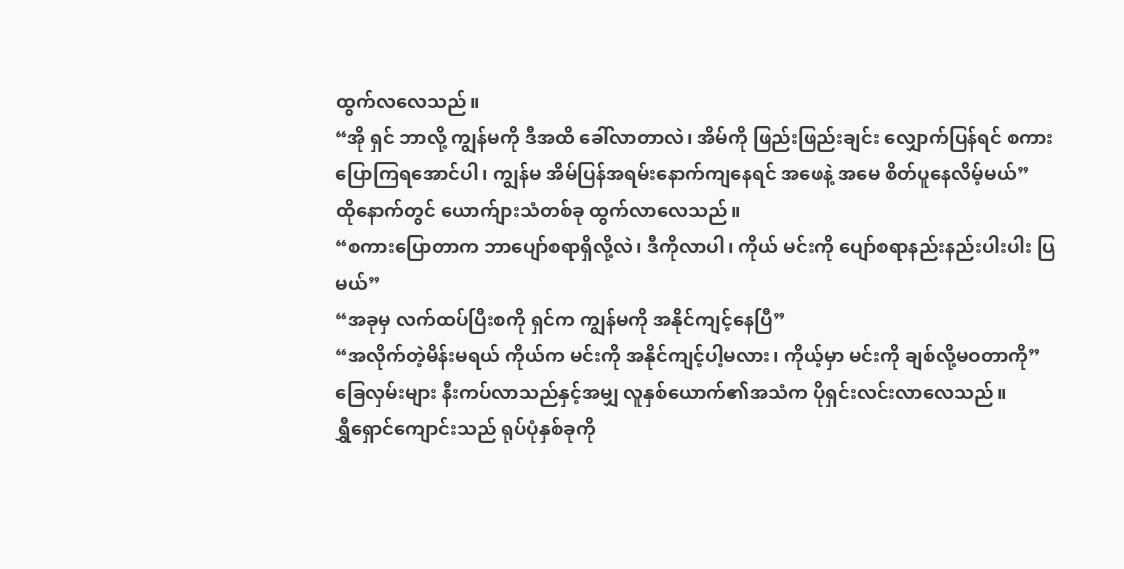ထွက်လလေသည်။
“အို ရှင် ဘာလို့ ကျွန်မကို ဒီအထိ ခေါ်လာတာလဲ၊ အိမ်ကို ဖြည်းဖြည်းချင်း လျှောက်ပြန်ရင် စကားပြောကြရအောင်ပါ၊ ကျွန်မ အိမ်ပြန်အရမ်းနောက်ကျနေရင် အဖေနဲ့ အမေ စိတ်ပူနေလိမ့်မယ်”
ထိုနောက်တွင် ယောက်ျားသံတစ်ခု ထွက်လာလေသည်။
“စကားပြောတာက ဘာပျော်စရာရှိလို့လဲ၊ ဒီကိုလာပါ၊ ကိုယ် မင်းကို ပျော်စရာနည်းနည်းပါးပါး ပြမယ်”
“အခုမှ လက်ထပ်ပြီးစကို ရှင်က ကျွန်မကို အနိုင်ကျင့်နေပြီ”
“အလိုက်တဲ့မိန်းမရယ် ကိုယ်က မင်းကို အနိုင်ကျင့်ပါ့မလား၊ ကိုယ့်မှာ မင်းကို ချစ်လို့မဝတာကို”
ခြေလှမ်းများ နီးကပ်လာသည်နှင့်အမျှ လူနှစ်ယောက်၏အသံက ပိုရှင်းလင်းလာလေသည်။
ရွှီရှောင်ကျောင်းသည် ရုပ်ပုံနှစ်ခုကို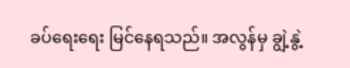ခပ်ရေးရေး မြင်နေရသည်။ အလွန်မှ ချွဲ့နွဲ့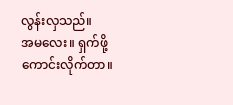လွန်းလှသည်။
အမလေး။ ရှက်ဖို့ကောင်းလိုက်တာ။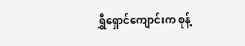ရွှီရှောင်ကျောင်းက စုန့်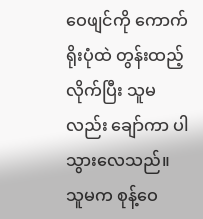ဝေဖျင်ကို ကောက်ရိုးပုံထဲ တွန်းထည့်လိုက်ပြီး သူမလည်း ချော်ကာ ပါသွားလေသည်။
သူမက စုန့်ဝေ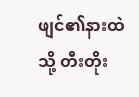ဖျင်၏နားထဲသို့ တီးတိုး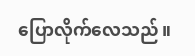ပြောလိုက်လေသည်။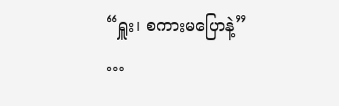“ရှူး၊ စကားမပြောနဲ့”
…